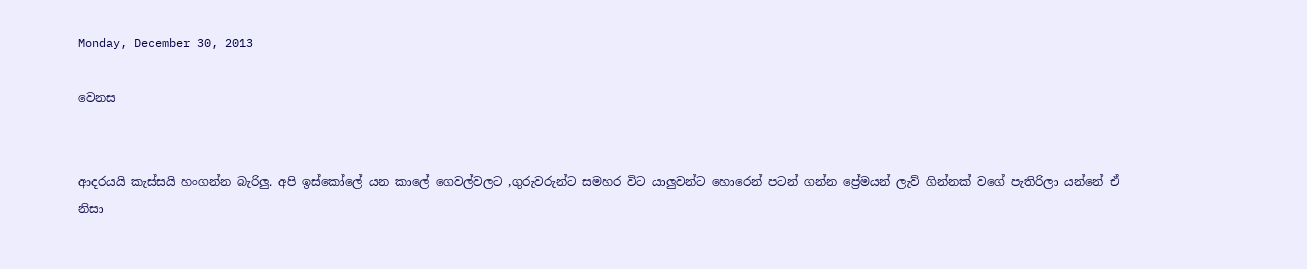Monday, December 30, 2013

වෙනස


ආදරයයි කැස්සයි හංගන්න බැරිලු. අපි ඉස්කෝලේ යන කාලේ ගෙවල්වලට ,ගුරුවරුන්ට සමහර විට යාලුවන්ට හොරෙන් පටන් ගන්න ප්‍රේමයන් ලැව් ගින්නක් වගේ පැතිරිලා යන්නේ ඒ නිසා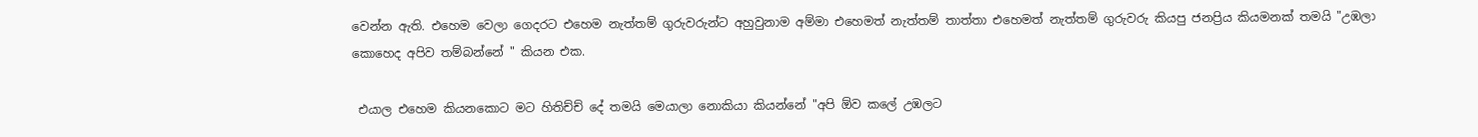වෙන්න ඇති. එහෙම වෙලා ගෙදරට එහෙම නැත්තම් ගුරුවරුන්ට අහුවුනාම අම්මා එහෙමත් නැත්තම් තාත්තා එහෙමත් නැත්තම් ගුරුවරු කියපු ජනප්‍රිය කියමනක් තමයි "උඹලා කොහෙද අපිව තම්බන්නේ " කියන එක.

 එයාල එහෙම කියනකොට මට හිතිච්ච් දේ තමයි මෙයාලා නොකියා කියන්නේ "අපි ඕව කලේ උඹලට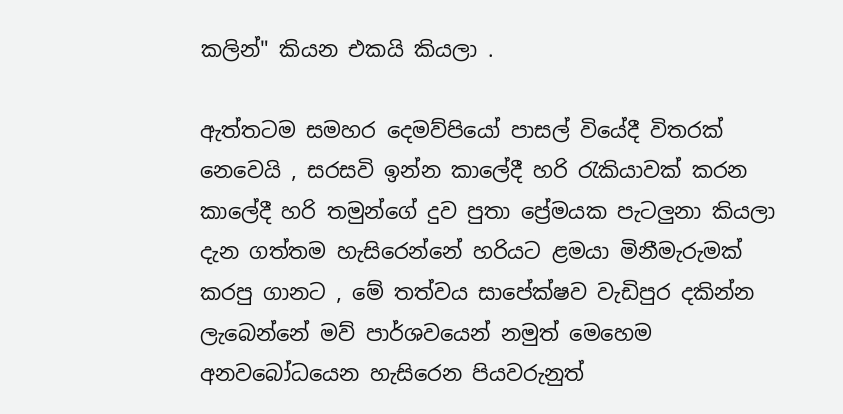කලින්" කියන එකයි කියලා .

ඇත්තටම සමහර දෙමව්පියෝ පාසල් වියේදී විතරක් නෙවෙයි , සරසවි ඉන්න කාලේදී හරි රැකියාවක් කරන කාලේදී හරි තමුන්ගේ දුව පුතා ප්‍රේමයක පැටලුනා කියලා දැන ගත්තම හැසිරෙන්නේ හරියට ළමයා මිනීමැරුමක් කරපු ගානට , මේ තත්වය සාපේක්ෂව වැඩිපුර දකින්න ලැබෙන්නේ මව් පාර්ශවයෙන් නමුත් මෙහෙම අනවබෝධයෙන හැසිරෙන පියවරුනුත්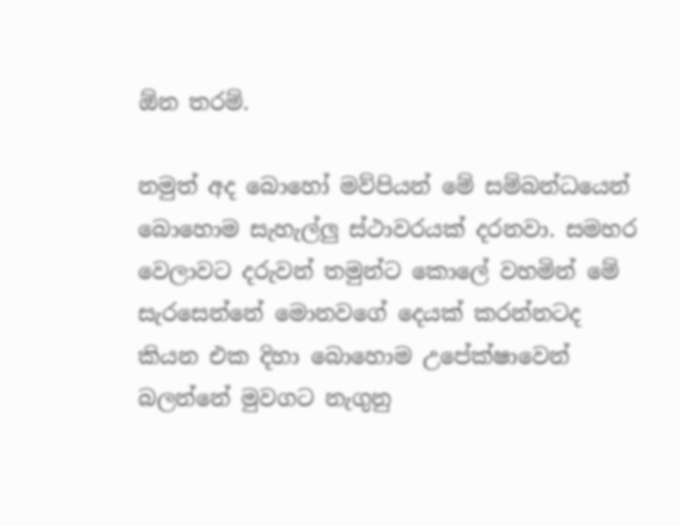ඕන තරම්.

නමුත් අද බොහෝ මව්පියන් මේ සම්බන්ධයෙන් බොහොම සැහැල්ලු ස්ථාවරයක් දරනවා. සමහර වෙලාවට දරුවන් තමුන්ට කොලේ වහමින් මේ සැරසෙන්නේ මොනවගේ දෙයක් කරන්නටද කියන එක දිහා බොහොම උපේක්ෂාවෙන් බලන්නේ මුවගට නැගුනු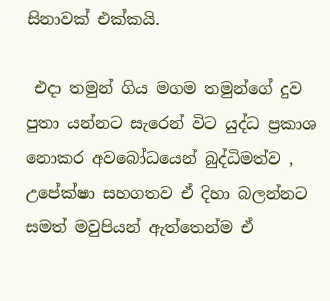සිනාවක් එක්කයි.

 එදා තමුන් ගිය මගම තමුන්ගේ දුව පුතා යන්නට සැරෙන් විට යුද්ධ ප්‍රකාශ නොකර අවබෝධයෙන් බුද්ධිමත්ව , උපේක්ෂා සහගතව ඒ දිහා බලන්නට සමත් මවුපියන් ඇත්තෙන්ම ඒ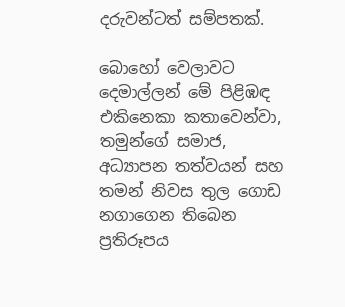දරුවන්ටත් සම්පතක්.

බොහෝ වෙලාවට දෙමාල්ලන් මේ පිළිඹඳ එකිනෙකා කතාවෙන්වා, තමුන්ගේ සමාජ, අධ්‍යාපන තත්වයන් සහ තමන් නිවස තුල ගොඩ නගාගෙන තිබෙන ප්‍රතිරූපය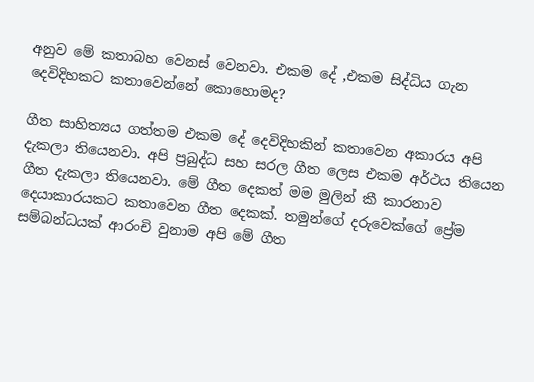අනුව මේ කතාබහ වෙනස් වෙනවා. එකම දේ ,එකම සිද්ධිය ගැන දෙවිදිහකට කතාවෙන්නේ කොහොමද?

ගීත සාහිත්‍යය ගත්තම එකම දේ දෙවිදිහකින් කතාවෙන අකාරය අපි දැකලා තියෙනවා. අපි ප්‍රබුද්ධ සහ සරල ගීත ලෙස එකම අර්ථය තියෙන ගීත දැකලා තියෙනවා. මේ ගීත දෙකත් මම මුලින් කී කාරනාව දෙයාකාරයකට කතාවෙන ගීත දෙකක්. තමුන්ගේ දරුවෙක්ගේ ප්‍රේම සම්බන්ධයක් ආරංචි වුනාම අපි මේ ගීත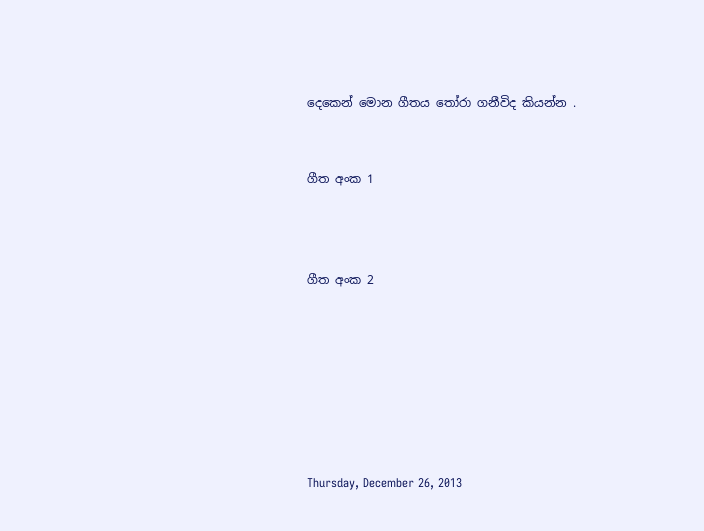දෙකෙන් මොන ගීතය තෝරා ගනීවිද කියන්න .


ගීත අංක 1



ගීත අංක 2







Thursday, December 26, 2013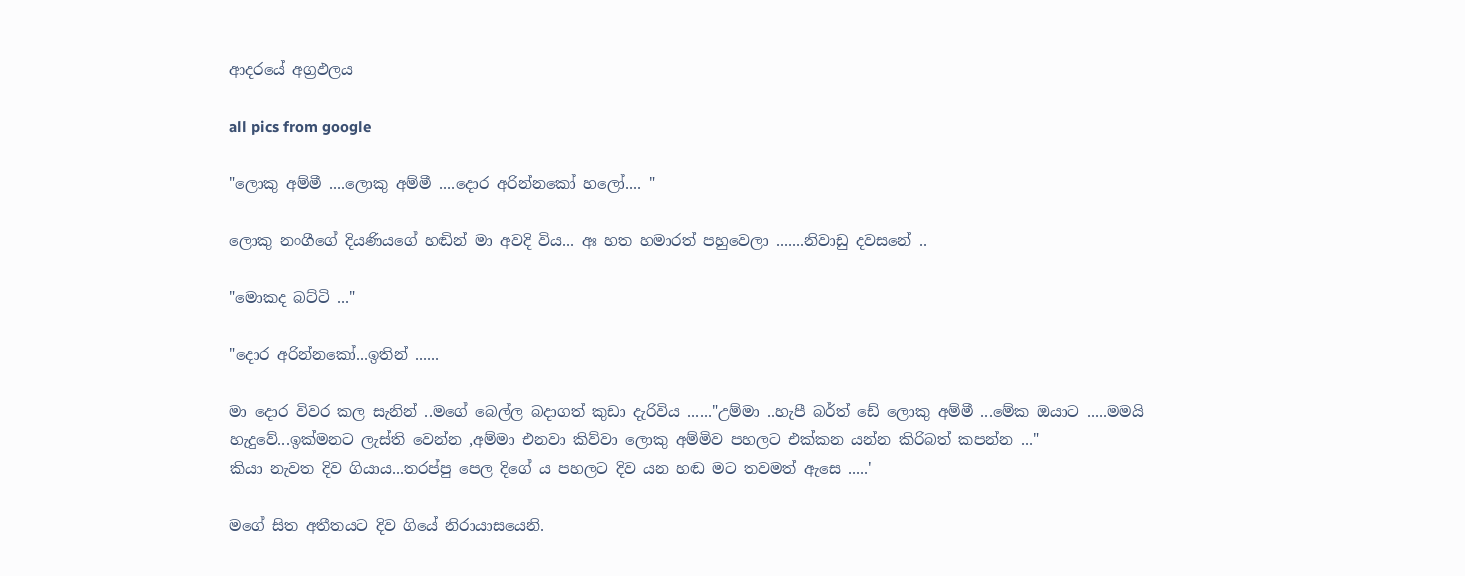ආදරයේ අග්‍රඵලය

all pics from google

"ලොකු අම්මී ....ලොකු අම්මී ....දොර අරින්නකෝ හලෝ.... "

ලොකු නංගීගේ දියණියගේ හඬින් මා අවදි විය... අඃ හත හමාරත් පහුවෙලා .......නිවාඩු දවසනේ ..

"මොකද බට්ටි ..."

"දොර අරින්නකෝ...ඉතින් ......

මා දොර විවර කල සැනින් ..මගේ බෙල්ල බදාගත් කුඩා දැරිවිය ......"උම්මා ..හැපී බර්ත් ඩේ ලොකු අම්මී ...මේක ඔයාට .....මමයි හැදුවේ...ඉක්මනට ලැස්ති වෙන්න ,අම්මා එනවා කිව්වා ලොකු අම්මිව පහලට එක්කන යන්න කිරිබත් කපන්න ..."
කියා නැවත දිව ගියාය...තරප්පු පෙල දිගේ ය පහලට දිව යන හඬ මට තවමත් ඇසෙ .....'

මගේ සිත අතීතයට දිව ගියේ නිරායාසයෙනි.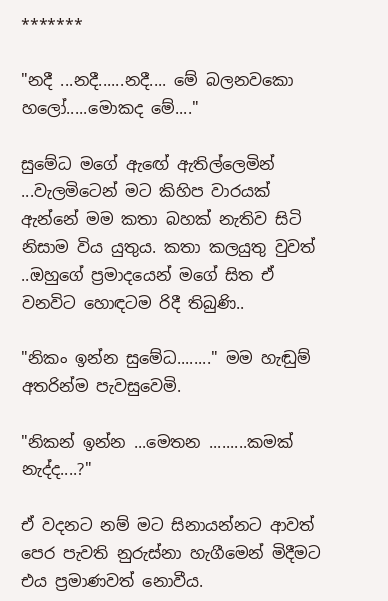*******

"නදී ...නදී......නදී.... මේ බලනවකො හලෝ.....මොකද මේ...."

සුමේධ මගේ ඇඟේ ඇතිල්ලෙමින් ...වැලමිටෙන් මට කිහිප වාරයක් ඇන්නේ මම කතා බහක් නැතිව සිටි නිසාම විය යුතුය. කතා කලයුතු වුවත් ..ඔහුගේ ප්‍රමාදයෙන් මගේ සිත ඒ වනවිට හොඳටම රිදී තිබුණි..

"නිකං ඉන්න සුමේධ........" මම හැඬුම් අතරින්ම පැවසුවෙමි.

"නිකන් ඉන්න ...මෙතන .........කමක් නැද්ද....?"

ඒ වදනට නම් මට සිනායන්නට ආවත් පෙර පැවති නුරුස්නා හැගීමෙන් මිදීමට එය ප්‍රමාණවත් නොවීය.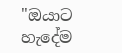"ඔයාට හැදේම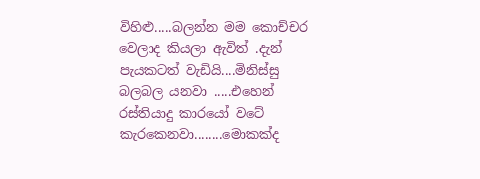විහිළු.....බලන්න මම කොච්චර වෙලාද කියලා ඇවිත් .දැන් පැයකටත් වැඩියි....මිනිස්සු බලබල යනවා .....එහෙන් රස්තියාදු කාරයෝ වටේ කැරකෙනවා........මොකක්ද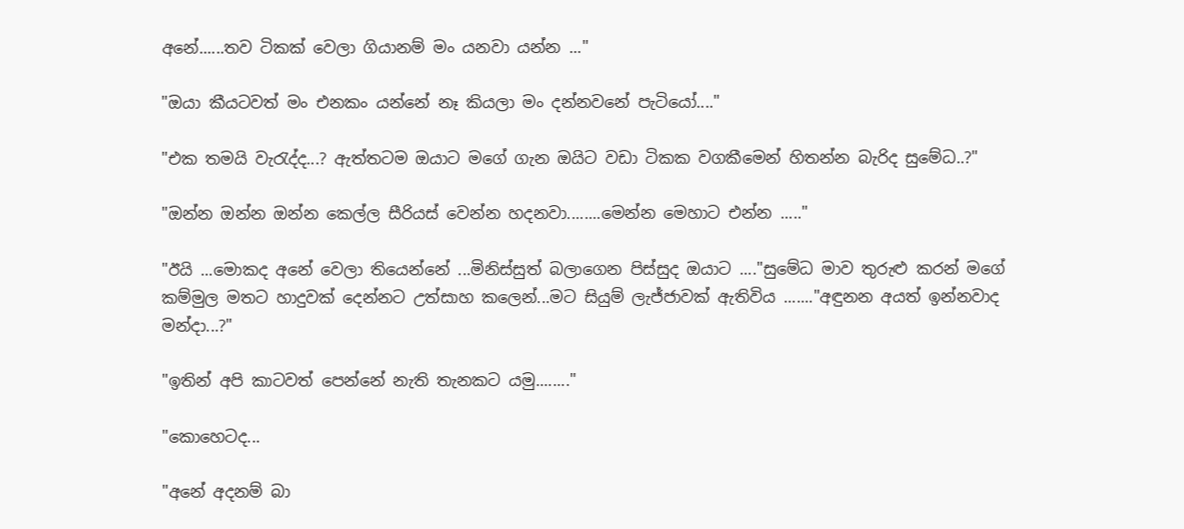අනේ......තව ටිකක් වෙලා ගියානම් මං යනවා යන්න ..."

"ඔයා කීයටවත් මං එනකං යන්නේ නෑ කියලා මං දන්නවනේ පැටියෝ...."

"එක තමයි වැරැද්ද...? ඇත්තටම ඔයාට මගේ ගැන ඔයිට වඩා ටිකක වගකීමෙන් හිතන්න බැරිද සුමේධ..?"

"ඔන්න ඔන්න ඔන්න කෙල්ල සීරියස් වෙන්න හදනවා........මෙන්න මෙහාට එන්න ....."

"ඊයි ...මොකද අනේ වෙලා තියෙන්නේ ...මිනිස්සුත් බලාගෙන පිස්සුද ඔයාට ...."සුමේධ මාව තුරුළු කරන් මගේ කම්මුල මතට හාදුවක් දෙන්නට උත්සාහ කලෙන්...මට සියුම් ලැජ්ජාවක් ඇතිවිය ......."අඳුනන අයත් ඉන්නවාද මන්දා...?"

"ඉතින් අපි කාටවත් පෙන්නේ නැති තැනකට යමු........"

"කොහෙටද...

"අනේ අදනම් බා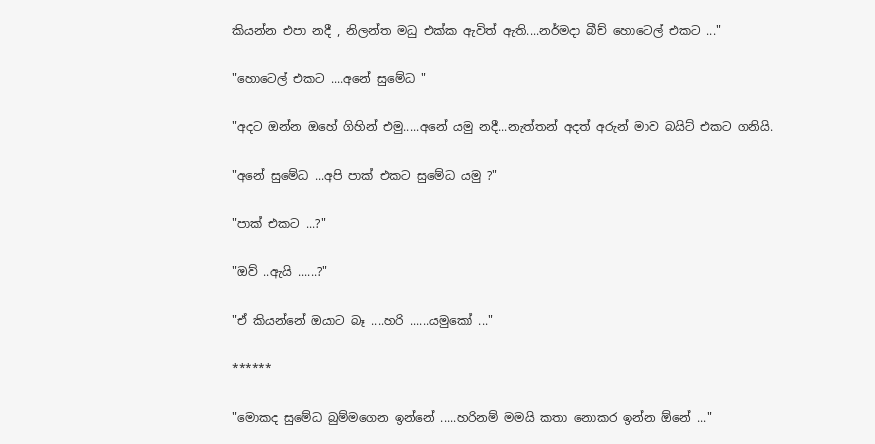කියන්න එපා නදී , නිලන්ත මධු එක්ක ඇවිත් ඇති....නර්මදා බීච් හොටෙල් එකට ..."

"හොටෙල් එකට ....අනේ සුමේධ "

"අදට ඔන්න ඔහේ ගිහින් එමු.....අනේ යමු නදී...නැත්තන් අදත් අරුන් මාව බයිට් එකට ගනියි.

"අනේ සුමේධ ...අපි පාක් එකට සුමේධ යමු ?"

"පාක් එකට ...?"

"ඔව් ..ඇයි ......?"

"ඒ කියන්නේ ඔයාට බෑ ....හරි ......යමුකෝ ..."

******

"මොකද සුමේධ බුම්මගෙන ඉන්නේ .....හරිනම් මමයි කතා නොකර ඉන්න ඕනේ ..."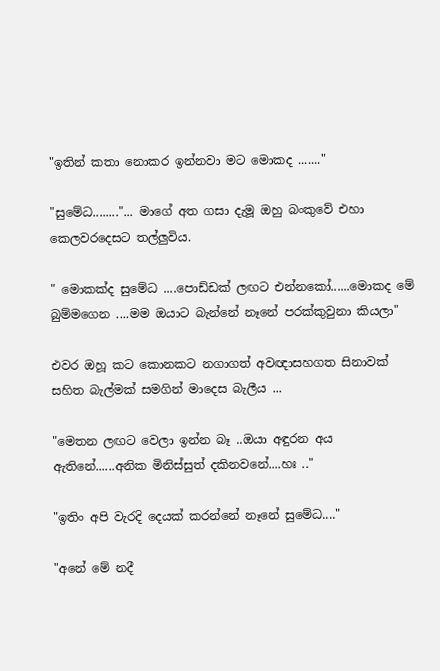"ඉතින් කතා නොකර ඉන්නවා මට මොකද ......."

"සුමේධ........"... මාගේ අත ගසා දැමූ ඔහු බංකුවේ එහා කෙලවරදෙසට තල්ලුවිය.

" මොකක්ද සුමේධ ....පොඩ්ඩක් ලඟට එන්නකෝ......මොකද මේ බුම්මගෙන ....මම ඔයාට බැන්නේ නෑනේ පරක්කුවුනා කියලා"

එවර ඔහූ කට කොනකට නගාගත් අවඥාසහගත සිනාවක් සහිත බැල්මක් සමගින් මාදෙස බැලීය ...

"මෙතන ලඟට වෙලා ඉන්න බෑ ..ඔයා අඳුරන අය ඇතිනේ......අනික මිනිස්සුත් දකිනවනේ....හඃ .."

"ඉතිං අපි වැරදි දෙයක් කරන්නේ නෑනේ සුමේධ...."

"අනේ මේ නදී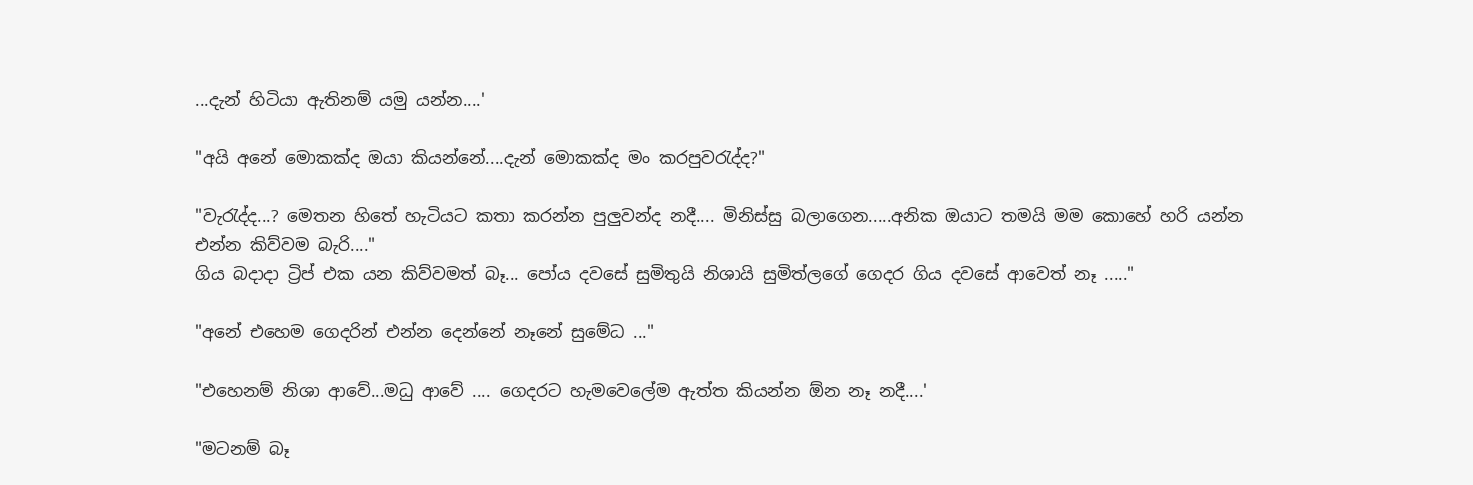...දැන් හිටියා ඇතිනම් යමු යන්න....'

"අයි අනේ මොකක්ද ඔයා කියන්නේ....දැන් මොකක්ද මං කරපුවරැද්ද?"

"වැරැද්ද...? මෙතන හිතේ හැටියට කතා කරන්න පුලුවන්ද නදී.... මිනිස්සු බලාගෙන.....අනික ඔයාට තමයි මම කොහේ හරි යන්න එන්න කිව්වම බැරි...."
ගිය බදාදා ට්‍රිප් එක යන කිව්වමත් බෑ... පෝය දවසේ සුමිතුයි නිශායි සුමිත්ලගේ ගෙදර ගිය දවසේ ආවෙත් නෑ ....."

"අනේ එහෙම ගෙදරින් එන්න දෙන්නේ නෑනේ සුමේධ ..."

"එහෙනම් නිශා ආවේ...මධු ආවේ .... ගෙදරට හැමවෙලේම ඇත්ත කියන්න ඕන නෑ නදී....'

"මටනම් බෑ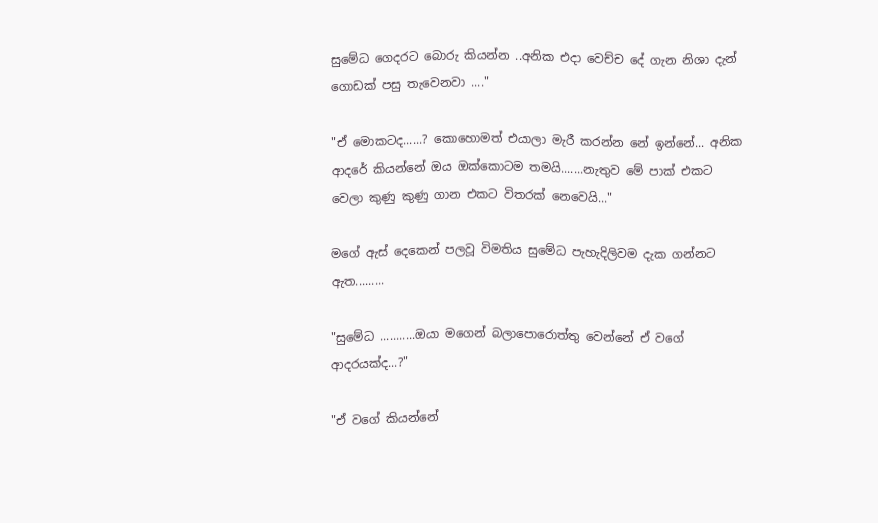සුමේධ ගෙදරට බොරු කියන්න ..අනික එදා වෙච්ච දේ ගැන නිශා දැන් ගොඩක් පසු තැවෙනවා ...."

"ඒ මොකටද......? කොහොමත් එයාලා මැරී කරන්න නේ ඉන්නේ... අනික  ආදරේ කියන්නේ ඔය ඔක්කොටම තමයි.......නැතුව මේ පාක් එකට වෙලා කුණු කුණු ගාන එකට විතරක් නෙවෙයි..."

මගේ ඇස් දෙකෙන් පලවූ විමතිය සුමේධ පැහැදිලිවම දැක ගන්නට ඇත.........

"සුමේධ ...........ඔයා මගෙන් බලාපොරොත්තු වෙන්නේ ඒ වගේ ආදරයක්ද...?"

"ඒ වගේ කියන්නේ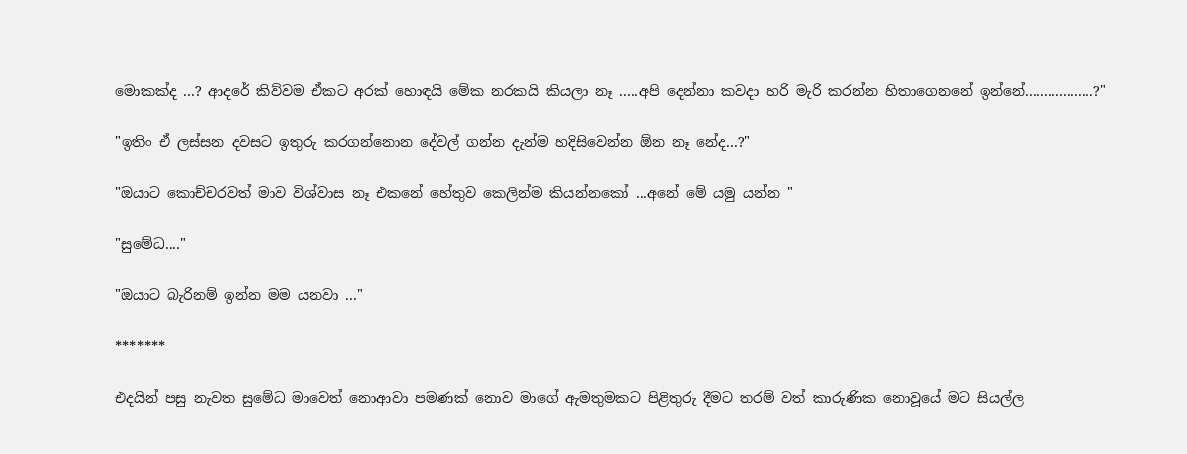මොකක්ද ...? ආදරේ කිව්වම ඒකට අරක් හොඳයි මේක නරකයි කියලා නෑ .....අපි දෙන්නා කවදා හරි මැරි කරන්න හිතාගෙනනේ ඉන්නේ..................?"

"ඉතිං ඒ ලස්සන දවසට ඉතුරු කරගන්නොන දේවල් ගන්න දැන්ම හදිසිවෙන්න ඕන නෑ නේද...?"

"ඔයාට කොච්චරවත් මාව විශ්වාස නෑ එකනේ හේතුව කෙලින්ම කියන්නකෝ ...අනේ මේ යමු යන්න "

"සුමේධ...."

"ඔයාට බැරිනම් ඉන්න මම යනවා ..."

*******

එදයින් පසු නැවත සුමේධ මාවෙත් නොආවා පමණක් නොව මාගේ ඇමතුමකට පිළිතුරු දීමට තරම් වත් කාරුණික නොවූයේ මට සියල්ල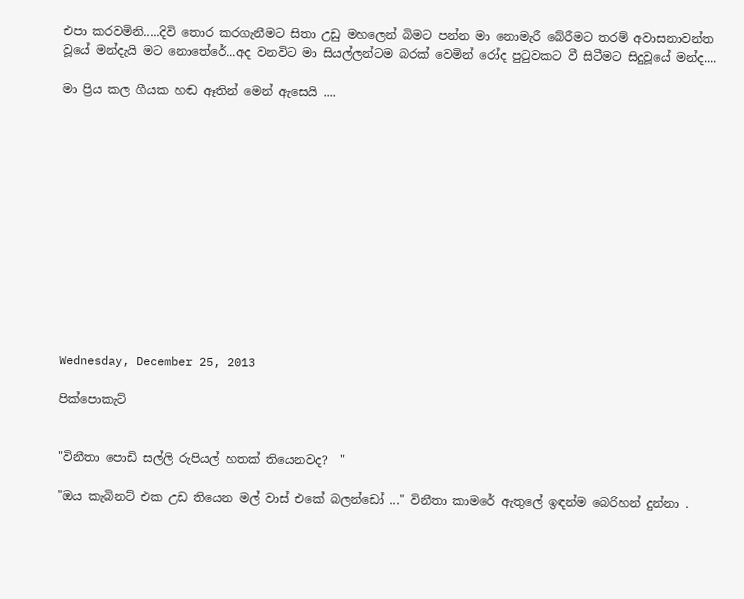එපා කරවමිනි.....දිවි තොර කරගැනීමට සිතා උඩු මහලෙන් බිමට පන්න මා නොමැරී බේරීමට තරම් අවාසනාවන්ත වූයේ මන්දැයි මට නොතේරේ...අද වනවිට මා සියල්ලන්ටම බරක් වෙමින් රෝද පුටුවකට වී සිටීමට සිදුවූයේ මන්ද....

මා ප්‍රිය කල ගීයක හඬ ඈතින් මෙන් ඇසෙයි ....













Wednesday, December 25, 2013

පික්පොකැට්


"විනීතා පොඩි සල්ලි රුපියල් හතක් තියෙනවද?  "

"ඔය කැබිනට් එක උඩ තියෙන මල් වාස් එකේ බලන්ඩෝ ..." විනීතා කාමරේ ඇතුලේ ඉඳන්ම බෙරිහන් දුන්නා .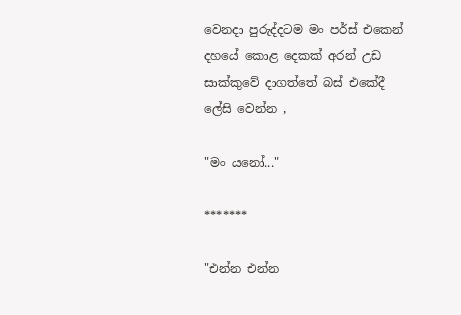වෙනදා පුරුද්දටම මං පර්ස් එකෙන් දහයේ කොළ දෙකක් අරන් උඩ සාක්කුවේ දාගත්තේ බස් එකේදී ලේසි වෙන්න ,

"මං යනෝ..."

*******

"එන්න එන්න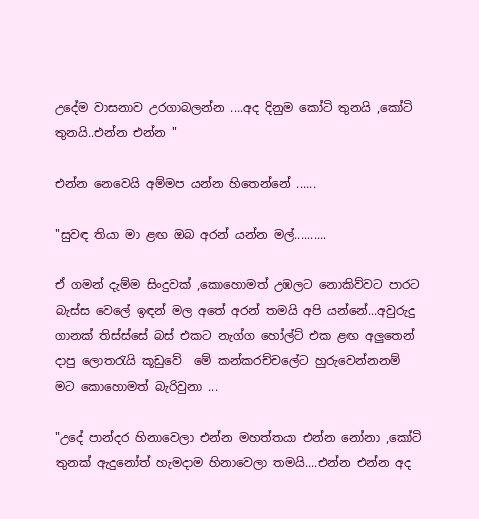උදේම වාසනාව උරගාබලන්න ....අද දිනුම කෝටි තුනයි ,කෝටි තුනයි..එන්න එන්න "

එන්න නෙවෙයි අම්මප යන්න හිතෙන්නේ ......

"සුවඳ තියා මා ළඟ ඔබ අරන් යන්න මල්..........

ඒ ගමන් දැම්ම සිංදුවක් ,කොහොමත් උඹලට නොකිව්වට පාරට  බැස්ස වෙලේ ඉඳන් මල අතේ අරන් තමයි අපි යන්නේ...අවුරුදු ගානක් තිස්ස්සේ බස් එකට නැග්ග හෝල්ට් එක ළඟ අලුතෙන් දාපු ලොතරැයි කූඩුවේ  මේ කන්කරච්චලේට හුරුවෙන්නනම් මට කොහොමත් බැරිවුනා ...

"උදේ පාන්දර හිනාවෙලා එන්න මහත්තයා එන්න නෝනා ,කෝටි තුනක් ඇදුනෝත් හැමදාම හිනාවෙලා තමයි....එන්න එන්න අද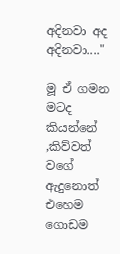අදිනවා අද අදිනවා...."

මූ ඒ ගමන මටද කියන්නේ ,කිව්වත් වගේ ඇදුනොත් එහෙම ගොඩම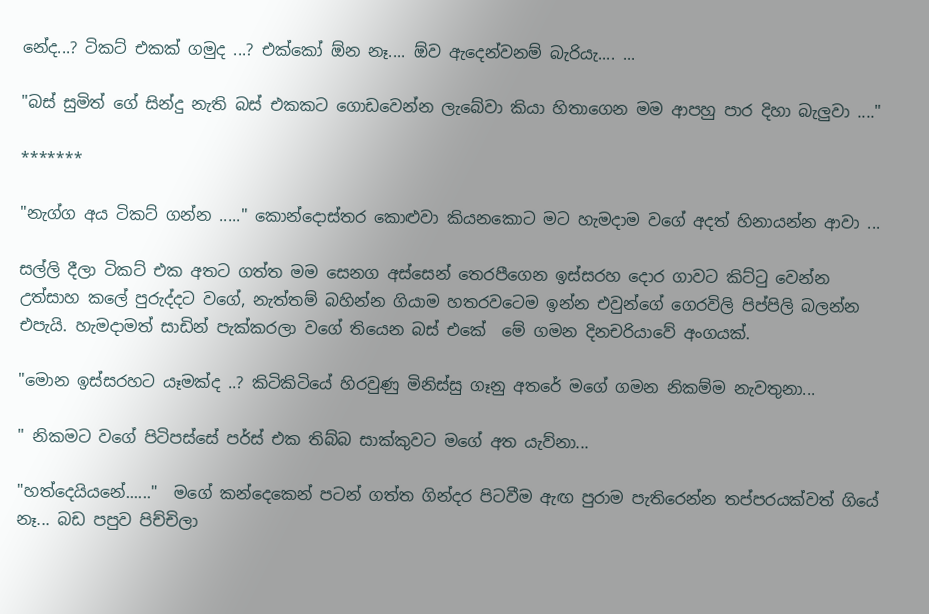නේද...? ටිකට් එකක් ගමුද ...? එක්කෝ ඕන නෑ.... ඕව ඇදෙන්වනම් බැරියැ.... ...

"බස් සුමිත් ගේ සින්දු නැති බස් එකකට ගොඩවෙන්න ලැබේවා කියා හිතාගෙන මම ආපහු පාර දිහා බැලුවා ...."

*******

"නැග්ග අය ටිකට් ගන්න ....." කොන්දොස්තර කොළුවා කියනකොට මට හැමදාම වගේ අදත් හිනායන්න ආවා ...

සල්ලි දීලා ටිකට් එක අතට ගත්ත මම සෙනග අස්සෙන් තෙරපීගෙන ඉස්සරහ දොර ගාවට කිට්ටු වෙන්න උත්සාහ කලේ පුරුද්දට වගේ, නැත්තම් බහින්න ගියාම හතරවටෙම ඉන්න එවුන්ගේ ගෙරවිලි පිප්පිලි බලන්න එපැයි. හැමදාමත් සාඩින් පැක්කරලා වගේ තියෙන බස් එකේ  මේ ගමන දිනචරියාවේ අංගයක්.

"මොන ඉස්සරහට යෑමක්ද ..? කිටිකිටියේ හිරවුණු මිනිස්සු ගෑනු අතරේ මගේ ගමන නිකම්ම නැවතුනා...

" නිකමට වගේ පිටිපස්සේ පර්ස් එක තිබ්බ සාක්කුවට මගේ අත යැව්නා...

"හත්දෙයියනේ......"  මගේ කන්දෙකෙන් පටන් ගත්ත ගින්දර පිටවීම ඇඟ පුරාම පැතිරෙන්න තප්පරයක්වත් ගියේ නෑ... බඩ පපුව පිච්චිලා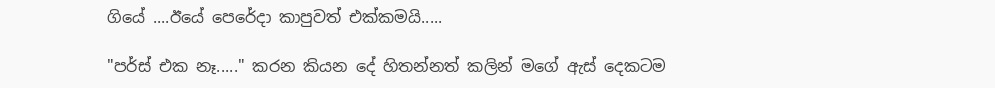ගියේ ....ඊයේ පෙරේදා කාපුවත් එක්කමයි.....

"පර්ස් එක නෑ....." කරන කියන දේ හිතන්නත් කලින් මගේ ඇස් දෙකටම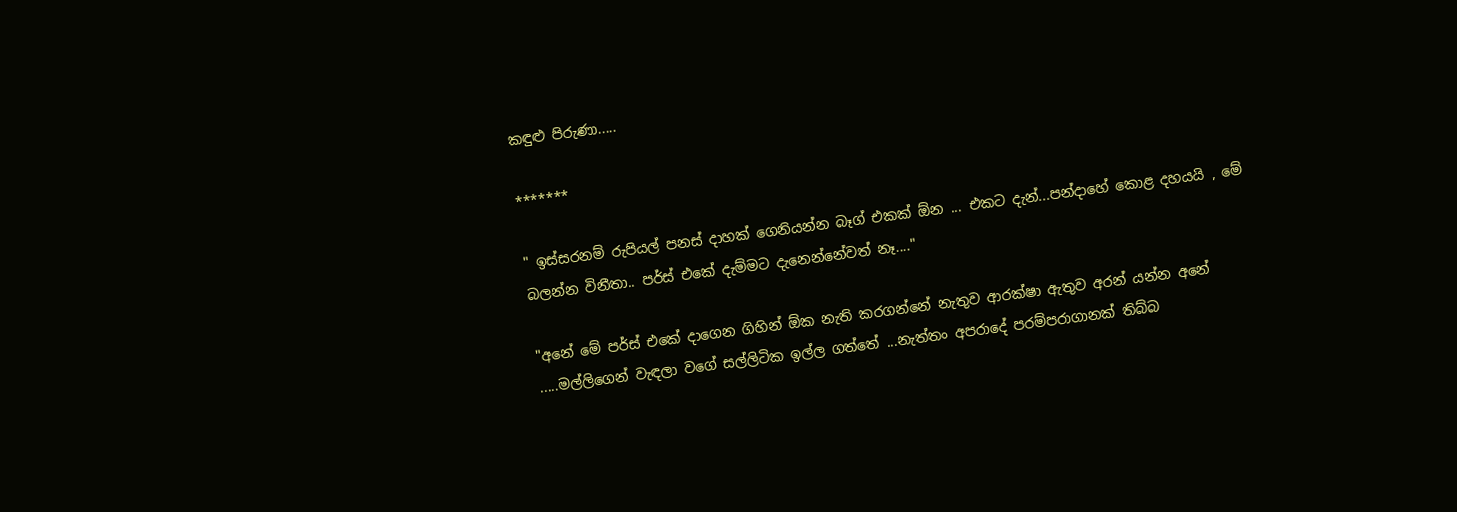කඳුළු පිරුණා.....

*******

" ඉස්සරනම් රුපියල් පනස් දාහක් ගෙනියන්න බෑග් එකක් ඕන ... එකට දැන්...පන්දාහේ කොළ දහයයි , මේ බලන්න විනීතා.. පර්ස් එකේ දැම්මට දැනෙන්නේවත් නෑ...."

"අනේ මේ පර්ස් එකේ දාගෙන ගිහින් ඕක නැති කරගන්නේ නැතුව ආරක්ෂා ඇතුව අරන් යන්න අනේ .....මල්ලිගෙන් වැඳලා වගේ සල්ලිටික ඉල්ල ගත්තේ ...නැත්තං අපරාදේ පරම්පරාගානක් තිබ්බ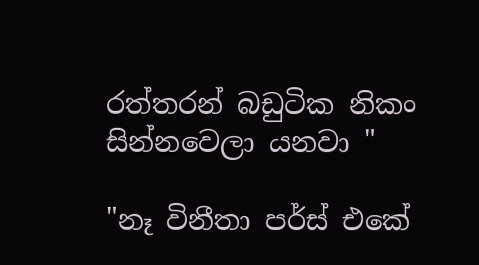රත්තරන් බඩුටික නිකං සින්නවෙලා යනවා "

"නෑ විනීතා පර්ස් එකේ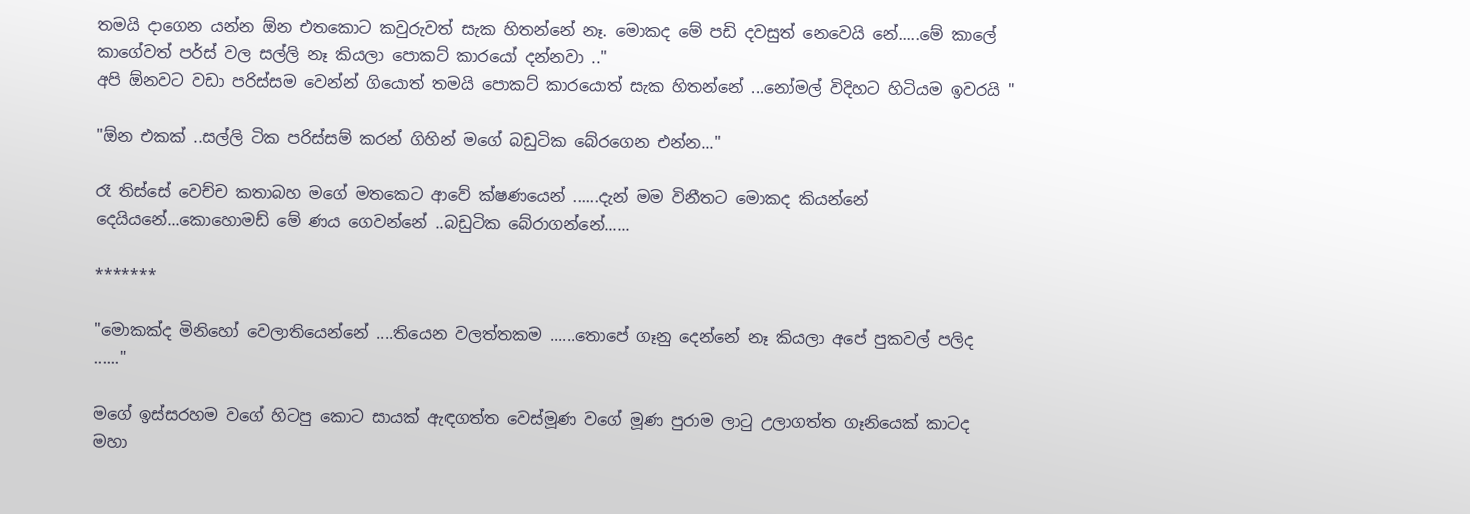තමයි දාගෙන යන්න ඕන එතකොට කවුරුවත් සැක හිතන්නේ නෑ. මොකද මේ පඩි දවසුත් නෙවෙයි නේ.....මේ කාලේ කාගේවත් පර්ස් වල සල්ලි නෑ කියලා පොකට් කාරයෝ දන්නවා .."
අපි ඕනවට වඩා පරිස්සම වෙන්න් ගියොත් තමයි පොකට් කාරයොත් සැක හිතන්නේ ...නෝමල් විදිහට හිටියම ඉවරයි "

"ඕන එකක් ..සල්ලි ටික පරිස්සම් කරන් ගිහින් මගේ බඩුටික බේරගෙන එන්න..."

රෑ තිස්සේ වෙච්ච කතාබහ මගේ මතකෙට ආවේ ක්ෂණයෙන් ......දැන් මම විනීතට මොකද කියන්නේ දෙයියනේ...කොහොමඩ් මේ ණය ගෙවන්නේ ..බඩුටික බේරාගන්නේ......

*******

"මොකක්ද මිනිහෝ වෙලාතියෙන්නේ ....තියෙන වලත්තකම ......තොපේ ගෑනු දෙන්නේ නෑ කියලා අපේ පුකවල් පලිද ......"

මගේ ඉස්සරහම වගේ හිටපු කොට සායක් ඇඳගත්ත වෙස්මූණ වගේ මූණ පුරාම ලාටු උලාගත්ත ගෑනියෙක් කාටද මහා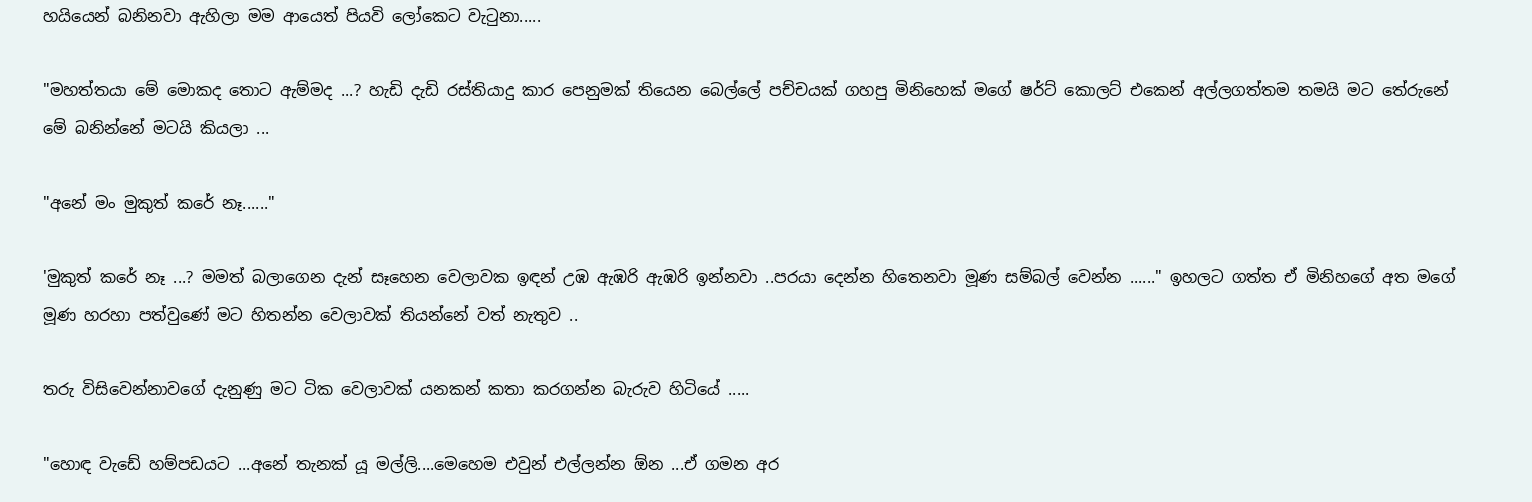හයියෙන් බනිනවා ඇහිලා මම ආයෙත් පියවි ලෝකෙට වැටුනා.....

"මහත්තයා මේ මොකද තොට ඇම්මද ...? හැඩි දැඩි රස්තියාදු කාර පෙනුමක් තියෙන බෙල්ලේ පච්චයක් ගහපු මිනිහෙක් මගේ ෂර්ට් කොලට් එකෙන් අල්ලගත්තම තමයි මට තේරුනේ මේ බනින්නේ මටයි කියලා ...

"අනේ මං මුකුත් කරේ නෑ......"

'මුකුත් කරේ නෑ ...? මමත් බලාගෙන දැන් සෑහෙන වෙලාවක ඉඳන් උඹ ඇඹරි ඇඹරි ඉන්නවා ..පරයා දෙන්න හිතෙනවා මූණ සම්බල් වෙන්න ......" ඉහලට ගත්ත ඒ මිනිහගේ අත මගේ මූණ හරහා පත්වුණේ මට හිතන්න වෙලාවක් තියන්නේ වත් නැතුව ..

තරු විසිවෙන්නාවගේ දැනුණු මට ටික වෙලාවක් යනකන් කතා කරගන්න බැරුව හිටියේ .....

"හොඳ වැඩේ හම්පඩයට ...අනේ තැනක් යූ මල්ලි....මෙහෙම එවුන් එල්ලන්න ඕන ...ඒ ගමන අර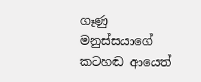ගෑණු මනුස්සයාගේ කටහඬ ආයෙත්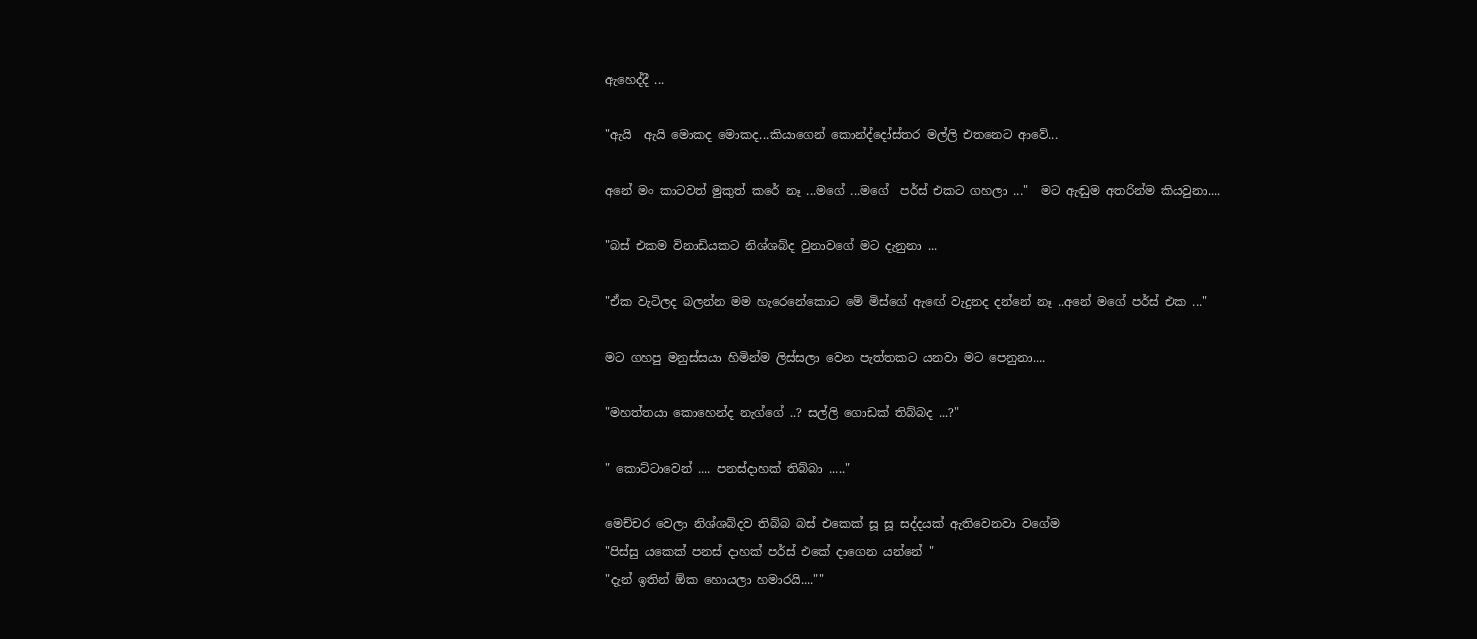ඇහෙද්දී ...

"ඇයි  ඇයි මොකද මොකද...කියාගෙන් කොන්ද්දෝස්තර මල්ලි එතනෙට ආවේ...

අනේ මං කාටවත් මුකුත් කරේ නෑ ...මගේ ...මගේ  පර්ස් එකට ගහලා ..."  මට ඇඬුම අතරින්ම කියවුනා....

"බස් එකම විනාඩියකට නිශ්ශබ්ද වුනාවගේ මට දැනුනා ...

"ඒක වැටිලද බලන්න මම හැරෙනේකොට මේ මිස්ගේ ඇඟේ වැදුනද දන්නේ නෑ ..අනේ මගේ පර්ස් එක ..."

මට ගහපු මනුස්සයා හිමින්ම ලිස්සලා වෙන පැත්තකට යනවා මට පෙනුනා....

"මහත්තයා කොහෙන්ද නැග්ගේ ..? සල්ලි ගොඩක් තිබ්බද ...?"

" කොට්ටාවෙන් .... පනස්දාහක් තිබ්බා ....."

මෙච්චර වෙලා නිශ්ශබ්දව තිබ්බ බස් එකෙක් සූ සූ සද්දයක් ඇතිවෙනවා වගේම
"පිස්සු යකෙක් පනස් දාහක් පර්ස් එකේ දාගෙන යන්නේ "
"දැන් ඉතින් ඕක හොයලා හමාරයි....""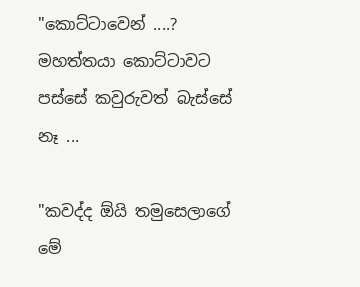"කොට්ටාවෙන් ....? මහත්තයා කොට්ටාවට පස්සේ කවුරුවත් බැස්සේ නෑ ...

"කවද්ද ඕයි තමුසෙලාගේ මේ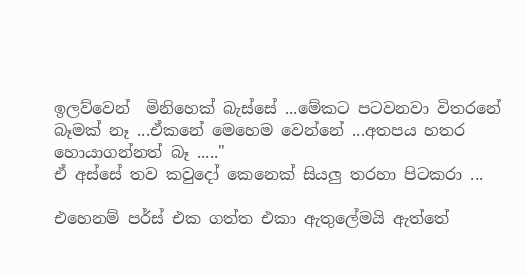ඉලව්වෙන්  මිනිහෙක් බැස්සේ ...මේකට පටවනවා විතරනේ බෑමක් නෑ ...ඒකනේ මෙහෙම වෙන්නේ ...අතපය හතර හොයාගන්නත් බෑ ....."
ඒ අස්සේ තව කවුදෝ කෙනෙක් සියලු තරහා පිටකරා ...

එහෙනම් පර්ස් එක ගත්ත එකා ඇතුලේමයි ඇත්තේ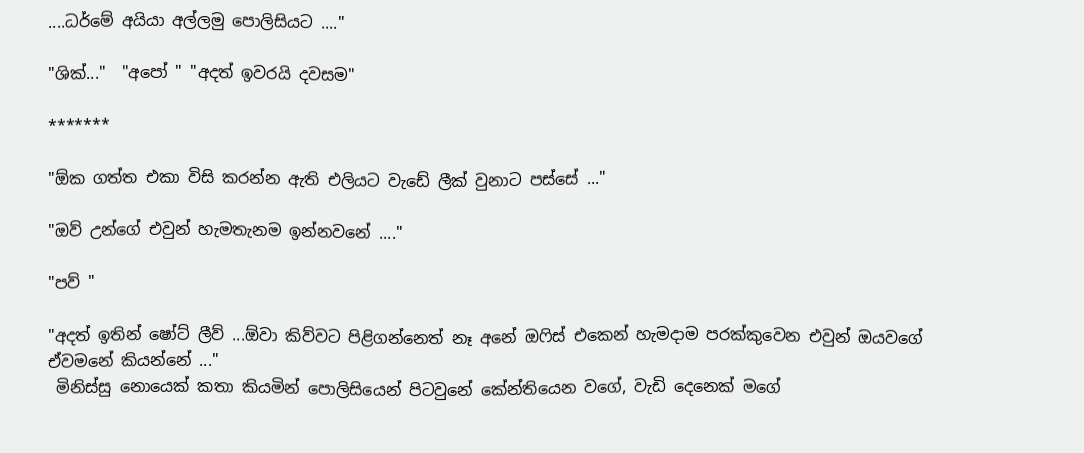....ධර්මේ අයියා අල්ලමු පොලිසියට ...."

"ශික්..."  "අපෝ " "අදත් ඉවරයි දවසම"

*******

"ඕක ගත්ත එකා විසි කරන්න ඇති එලියට වැඩේ ලීක් වුනාට පස්සේ ..."

"ඔව් උන්ගේ එවුන් හැමතැනම ඉන්නවනේ ...."

"පව් "

"අදත් ඉතින් ෂෝට් ලීව් ...ඕවා කිව්වට පිළිගන්නෙත් නෑ අනේ ඔෆිස් එකෙන් හැමදාම පරක්කුවෙන එවුන් ඔයවගේ ඒවමනේ කියන්නේ ..."
 මිනිස්සු නොයෙක් කතා කියමින් පොලිසියෙන් පිටවුනේ කේන්තියෙන වගේ, වැඩි දෙනෙක් මගේ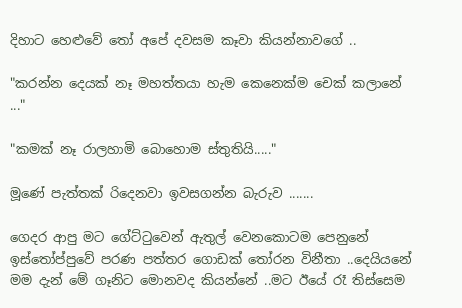දිහාට හෙළුවේ තෝ අපේ දවසම කෑවා කියන්නාවගේ ..

"කරන්න දෙයක් නෑ මහත්තයා හැම කෙනෙක්ම චෙක් කලානේ ..."

"කමක් නෑ රාලහාමි බොහොම ස්තුතියි....."

මූණේ පැත්තක් රිදෙනවා ඉවසගන්න බැරුව .......

ගෙදර ආපු මට ගේට්ටුවෙන් ඇතුල් වෙනකොටම පෙනුනේ ඉස්තෝප්පුවේ පරණ පත්තර ගොඩක් තෝරන විනීතා ..දෙයියනේ මම දැන් මේ ගෑනිට මොනවද කියන්නේ ..මට ඊයේ රෑ තිස්සෙම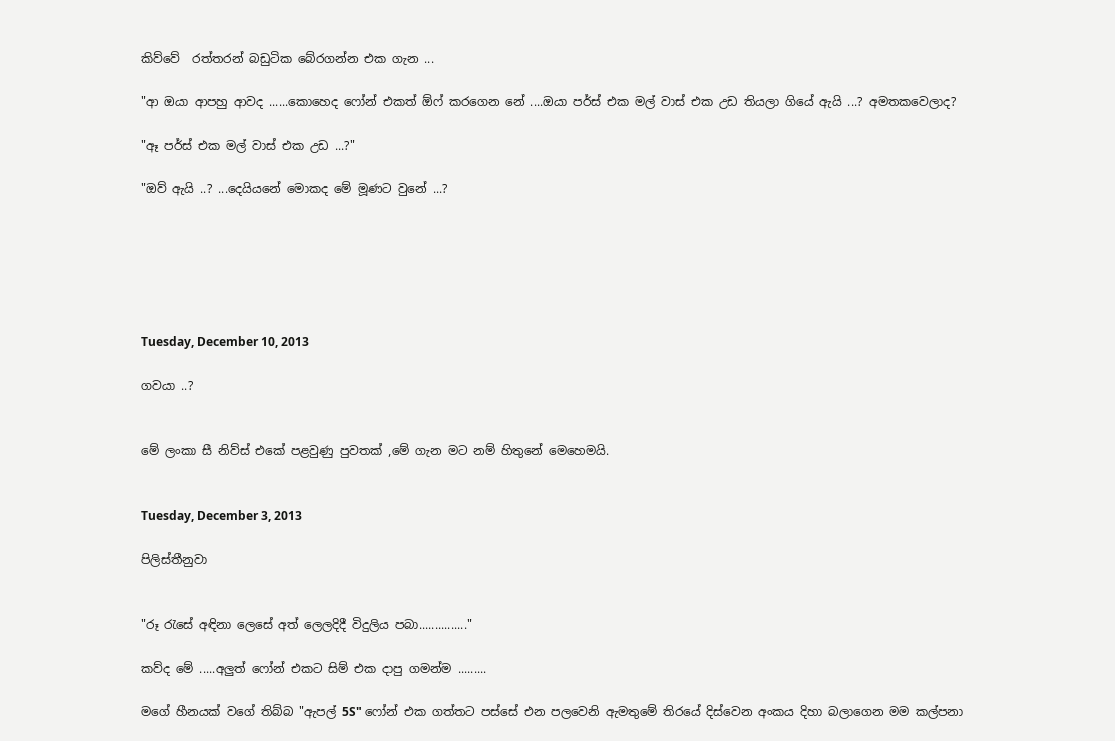කිව්වේ  රත්තරන් බඩුටික බේරගන්න එක ගැන ...

"ආ ඔයා ආපහු ආවද ......කොහෙද ෆෝන් එකත් ඕෆ් කරගෙන නේ ....ඔයා පර්ස් එක මල් වාස් එක උඩ තියලා ගියේ ඇයි ...? අමතකවෙලාද?

"ඈ පර්ස් එක මල් වාස් එක උඩ ...?"

"ඔව් ඇයි ..? ...දෙයියනේ මොකද මේ මූණට වුනේ ...?






Tuesday, December 10, 2013

ගවයා ..?


මේ ලංකා සී නිව්ස් එකේ පළවුණු පුවතක් ,මේ ගැන මට නම් හිතුනේ මෙහෙමයි.


Tuesday, December 3, 2013

පිලිස්තීනුවා


"රූ රැසේ අඳිනා ලෙසේ අත් ලෙලදිදී විදුලිය පබා..............."

කව්ද මේ .....අලුත් ෆෝන් එකට සිම් එක දාපු ගමන්ම .........

මගේ හීනයක් වගේ තිබ්බ "ඇපල් 5S" ෆෝන් එක ගත්තට පස්සේ එන පලවෙනි ඇමතුමේ තිරයේ දිස්වෙන අංකය දිහා බලාගෙන මම කල්පනා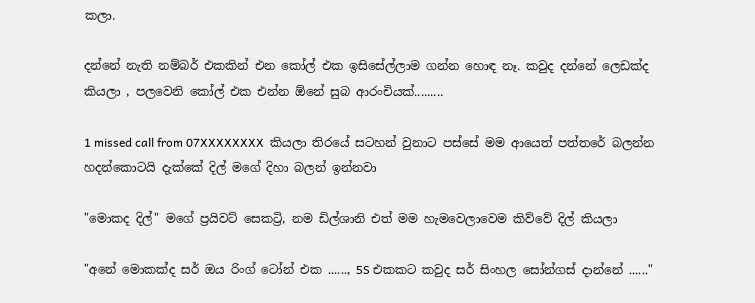කලා.

දන්නේ නැති නම්බර් එකකින් එන කෝල් එක ඉසිසේල්ලාම ගන්න හොඳ නෑ. කවුද දන්නේ ලෙඩක්ද කියලා , පලවෙනි කෝල් එක එන්න ඕනේ සුබ ආරංචියක්.........

1 missed call from 07XXXXXXXX  කියලා තිරයේ සටහන් වුනාට පස්සේ මම ආයෙත් පත්තරේ බලන්න හදන්කොටයි දැක්කේ දිල් මගේ දිහා බලන් ඉන්නවා

"මොකද දිල්" මගේ ප්‍රයිවට් සෙකට්‍රි, නම ඩිල්ශානි එත් මම හැමවෙලාවෙම කිව්වේ දිල් කියලා

"අනේ මොකක්ද සර් ඔය රිංග් ටෝන් එක ......, 5S එකකට කවුද සර් සිංහල සෝන්ගස් දාන්නේ ......"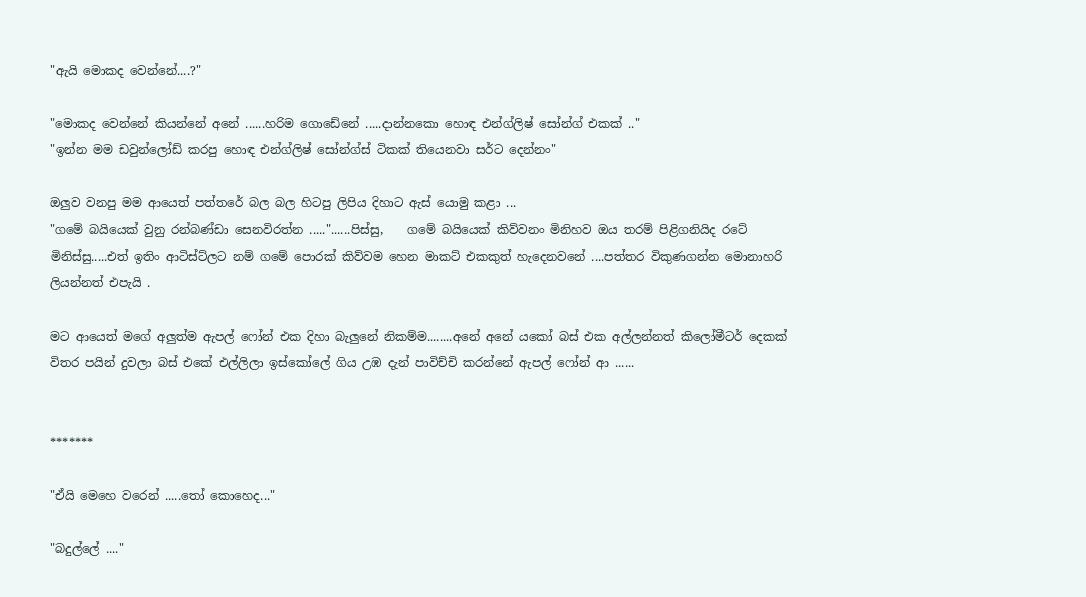"ඇයි මොකද වෙන්නේ....?"

"මොකද වෙන්නේ කියන්නේ අනේ ......හරිම ගොඩේනේ .....දාන්නකො හොඳ එන්ග්ලිෂ් සෝන්ග් එකක් .."
"ඉන්න මම ඩවුන්ලෝඩ් කරපු හොඳ එන්ග්ලිෂ් සෝන්ග්ස් ටිකක් තියෙනවා සර්ට දෙන්නං"

ඔලුව වනපු මම ආයෙත් පත්තරේ බල බල හිටපු ලිපිය දිහාට ඇස් යොමු කළා ...
"ගමේ බයියෙක් වුනු රන්බණ්ඩා සෙනවිරත්න ....."......පිස්සු,    ගමේ බයියෙක් කිව්වනං මිනිහව ඔය තරම් පිළිගනියිද රටේ මිනිස්සු.....එත් ඉතිං ආටිස්ට්ලට නම් ගමේ පොරක් කිව්වම හෙන මාකට් එකකුත් හැදෙනවනේ ....පත්තර විකුණගන්න මොනාහරි ලියන්නත් එපැයි .

මට ආයෙත් මගේ අලුත්ම ඇපල් ෆෝන් එක දිහා බැලුනේ නිකම්ම........අනේ අනේ යකෝ බස් එක අල්ලන්නත් කිලෝමීටර් දෙකක් විතර පයින් දුවලා බස් එකේ එල්ලිලා ඉස්කෝලේ ගිය උඹ දැන් පාවිච්චි කරන්නේ ඇපල් ෆෝන් ආ ......


*******

"ඒයි මෙහෙ වරෙන් .....තෝ කොහෙද..."

"බදුල්ලේ ...."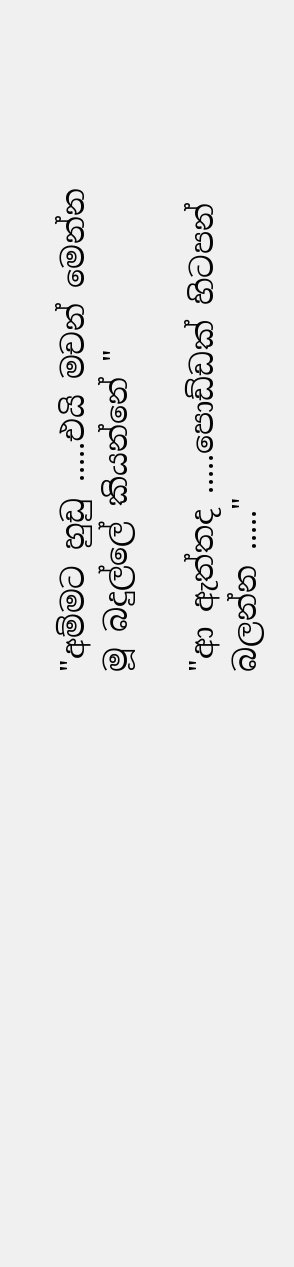"අම්මට හුඩු .....එයි මචන් මෙන්න මූ බදුල්ලේ කියන්නේ "

"ආ ඇත්තද .....පොඩ්ඩක් හිටපන් බලන්න ....."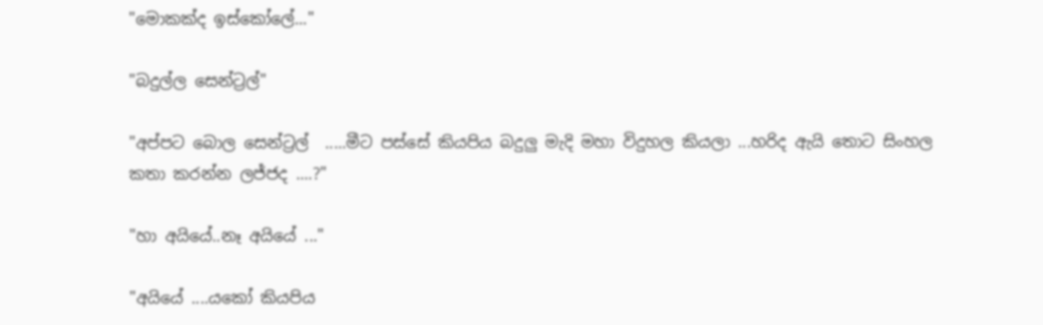"මොකක්ද ඉස්කෝලේ..."

"බදුල්ල සෙන්ට්‍රල්"

"අප්පට බොල සෙන්ට්‍රල්  .....මීට පස්සේ කියපිය බදුලු මැදි මහා විදුහල කියලා ...හරිද ඇයි තොට සිංහල කතා කරන්න ලජ්ජද ....?"

"හා අයියේ..නෑ අයියේ ..."

"අයියේ ....යකෝ කියපිය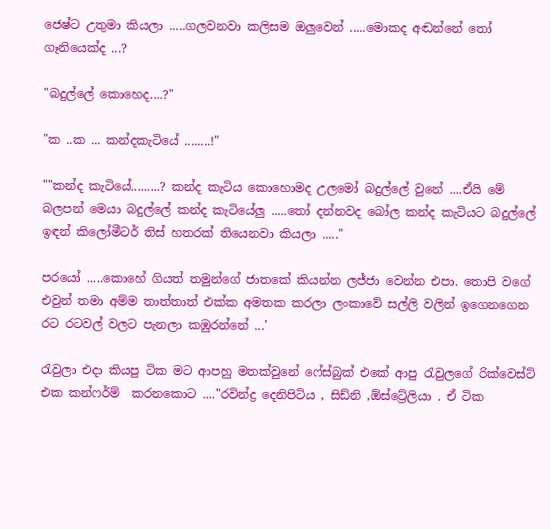ජෙෂ්ට උතුමා කියලා .....ගලවනවා කලිසම ඔලුවෙන් .....මොකද අඬන්නේ තෝ ගෑනියෙක්ද ...?

"බදුල්ලේ කොහෙද....?"

"ක ..ක ... කන්දකැටියේ ........!"

""කන්ද කැටියේ.........? කන්ද කැටිය කොහොමද උලමෝ බදුල්ලේ වුනේ ....ඒයි මේ බලපන් මෙයා බදුල්ලේ කන්ද කැටියේලු .....තෝ දන්නවද බෝල කන්ද කැටියට බදුල්ලේ ඉඳන් කිලෝමීටර් තිස් හතරක් තියෙනවා කියලා ....."

පරයෝ .....කොහේ ගියත් තමුන්ගේ ජාතකේ කියන්න ලජ්ජා වෙන්න එපා. තොපි වගේ එවුන් තමා අම්ම තාත්තාත් එක්ක අමතක කරලා ලංකාවේ සල්ලි වලින් ඉගෙනගෙන රට රටවල් වලට පැනලා කඹුරන්නේ ...'

රැවුලා එදා කියපු ටික මට ආපහු මතක්වුනේ ෆේස්බුක් එකේ ආපු රැවුලගේ රික්වෙස්ට් එක කන්ෆර්ම්  කරනකොට ...."රවින්ද්‍ර දෙනිපිටිය , සිඩ්නි ,ඕස්ට්‍රේලියා . ඒ ටික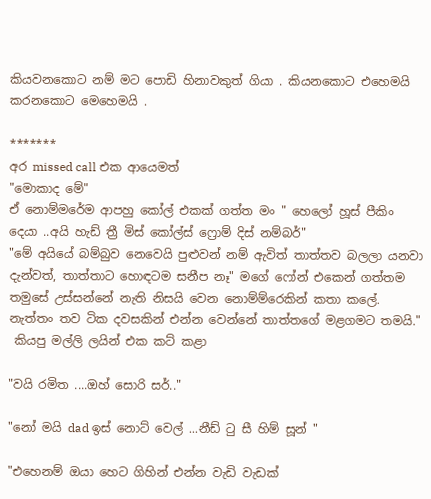කියවනකොට නම් මට පොඩි හිනාවකුත් ගියා . කියනකොට එහෙමයි කරනකොට මෙහෙමයි .

*******
අර missed call එක ආයෙමත්
"මොකාද මේ"
ඒ නොම්මරේම ආපහු කෝල් එකක් ගත්ත මං " හෙලෝ හූස් පීකිං දෙයා ..අයි හැඩ් ත්‍රී මිස් කෝල්ස් ෆ්‍රොම් දිස් නම්බර්"
"මේ අයියේ බම්බුව නෙවෙයි පුළුවන් නම් ඇවිත් තාත්තව බලලා යනවා දැන්වත්, තාත්තාට හොඳටම සනීප නෑ" මගේ ෆෝන් එකෙන් ගත්තම තමුසේ උස්සන්නේ නැති නිසයි වෙන නොම්ම්රෙකින් කතා කලේ. නැත්තං තව ටික දවසකින් එන්න වෙන්නේ තාත්තගේ මළගමට තමයි."
 කියපු මල්ලි ලයින් එක කට් කළා

"වයි රමිත ....ඔහ් සොරි සර්.."

"නෝ මයි dad ඉස් නොට් වෙල් ...නීඩ් ටු සී හිම් සූන් "

"එහෙනම් ඔයා හෙට ගිහින් එන්න වැඩි වැඩක්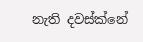නැති දවස්ක්නේ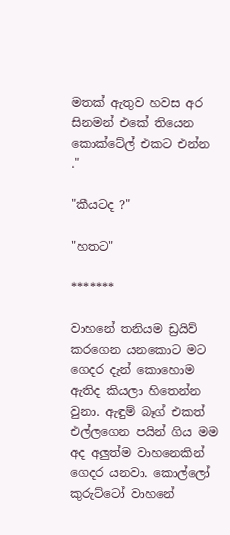මතක් ඇතුව හවස අර සිනමන් එකේ තියෙන කොක්ටේල් එකට එන්න ."

"කීයටද ?"

"හතට"

*******

වාහනේ තනියම ඩ්‍රයිව් කරගෙන යනකොට මට ගෙදර දැන් කොහොම ඇතිද කියලා හිතෙන්න වුනා. ඇඳුම් බෑග් එකත් එල්ලගෙන පයින් ගිය මම අද අලුත්ම වාහනෙකින් ගෙදර යනවා. කොල්ලෝ කුරුට්ටෝ වාහනේ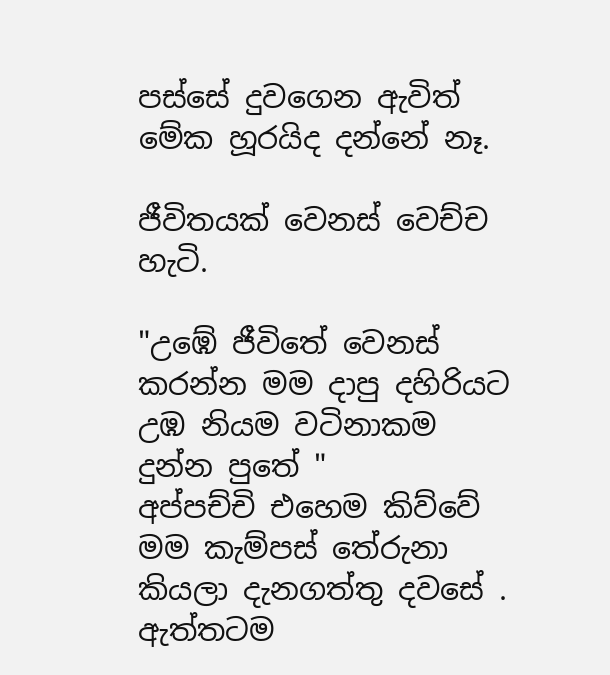පස්සේ දුවගෙන ඇවිත් මේක හූරයිද දන්නේ නෑ.

ජීවිතයක් වෙනස් වෙච්ච හැටි.

"උඹේ ජීවිතේ වෙනස් කරන්න මම දාපු දහිරියට උඹ නියම වටිනාකම දුන්න පුතේ "
අප්පච්චි එහෙම කිව්වේ මම කැම්පස් තේරුනා කියලා දැනගත්තු දවසේ . ඇත්තටම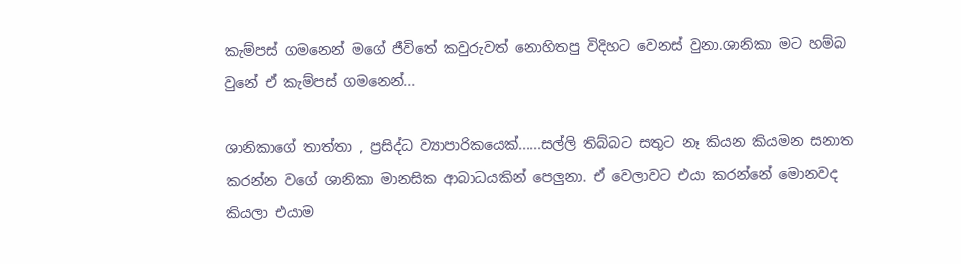කැම්පස් ගමනෙන් මගේ ජීවිතේ කවුරුවත් නොහිතපු විදිහට වෙනස් වුනා.ශානිකා මට හම්බ වුනේ ඒ කැම්පස් ගමනෙන්...

ශානිකාගේ තාත්තා , ප්‍රසිද්ධ ව්‍යාපාරිකයෙක්......සල්ලි තිබ්බට සතුට නෑ කියන කියමන සනාත කරන්න වගේ ශානිකා මානසික ආබාධයකින් පෙලුනා. ඒ වෙලාවට එයා කරන්නේ මොනවද කියලා එයාම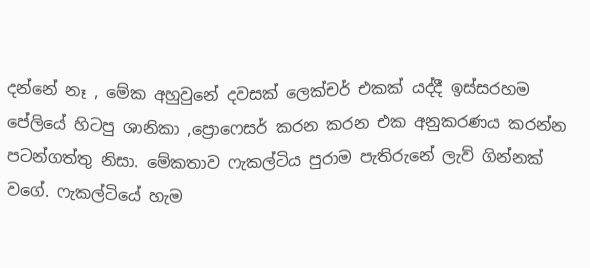දන්නේ නෑ , මේක අහුවුනේ දවසක් ලෙක්චර් එකක් යද්දී ඉස්සරහම පේලියේ හිටපු ශානිකා ,ප්‍රොෆෙසර් කරන කරන එක අනුකරණය කරන්න පටන්ගත්තු නිසා. මේකතාව ෆැකල්ටිය පුරාම පැතිරුනේ ලැව් ගින්නක් වගේ. ෆැකල්ටියේ හැම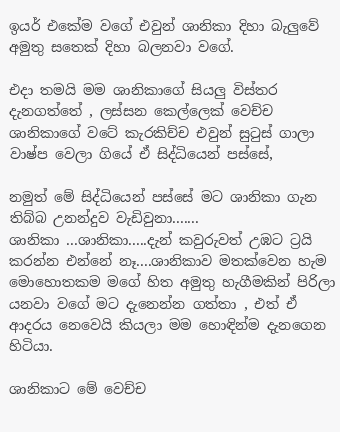ඉයර් එකේම වගේ එවුන් ශානිකා දිහා බැලුවේ අමුතු සතෙක් දිහා බලනවා වගේ.

එදා තමයි මම ශානිකාගේ සියලු විස්තර දැනගත්තේ , ලස්සන කෙල්ලෙක් වෙච්ච ශානිකාගේ වටේ කැරකිච්ච එවුන් සුටුස් ගාලා වාෂ්ප වෙලා ගියේ ඒ සිද්ධියෙන් පස්සේ,

නමුත් මේ සිද්ධියෙන් පස්සේ මට ශානිකා ගැන තිබ්බ උනන්දුව වැඩිවුනා.......
ශානිකා ...ශානිකා.....දැන් කවුරුවත් උඹට ට්‍රයි කරන්න එන්නේ නෑ....ශානිකාව මතක්වෙන හැම මොහොතකම මගේ හිත අමුතු හැගීමකින් පිරිලා යනවා වගේ මට දැනෙන්න ගත්තා , එත් ඒ ආදරය නෙවෙයි කියලා මම හොඳින්ම දැනගෙන හිටියා.

ශානිකාට මේ වෙච්ච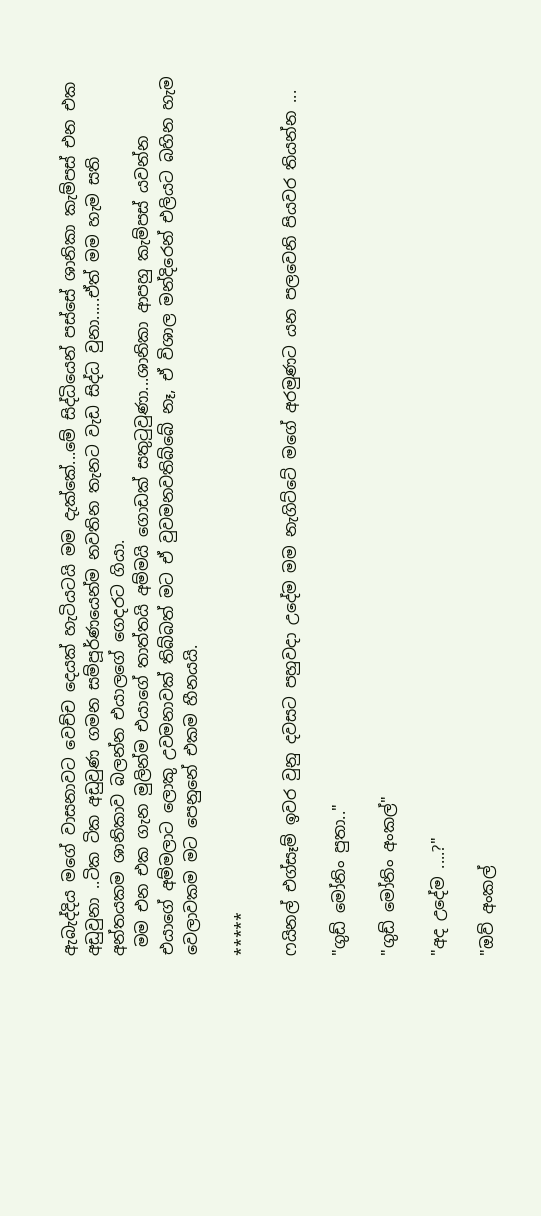ඇබැද්දිය මගේ වාසනාවට වෙච්ච දෙයක් හැටියටයි මම දැක්කේ...මේ සිද්ධියෙන් පස්සේ ශානිකා කැම්පස් එන එක අඩුවුනා ..ටික ටික අඩුවුණ ගමන සම්පූර්ණයෙන්ම නවතින තැනට වැඩ සිද්ධ වුනා.....ඒත් මම හැම සති අන්තයකම ශානිකාව බලන්න එයාලගේ ගෙදරට ගියා.
 මම එන එක ගැන මුලින්ම එයාගේ තාත්තයි අම්මයි ගොඩක් සතුටුවුණා...ශානිකා ආපහු කැම්පස් යවන්න එයාගේ අම්මලාට ලොකු උවමනාවක් තිබ්බත් මට ඒ වුවමනවතිබ්බේ නෑ, ඒ විශාල මන්දිරෙන් එලියට බහින හැම වෙලාවකම මට පෙනුනේ එකම හීනයයි.

*****

ෆයිනල් එග්සෑම් ඉවර වුනු දවසට පහුවදා උදේම මම නැගිට්ටේ මගේ අරමුණට යන පලවෙනි පියවර තියන්න ...

"ගුඩ් මෝනිං පුතා.."

"ගුඩ් මෝනිං අංකල්"

"අද උදේම ....?"

"ඔව් අංකල්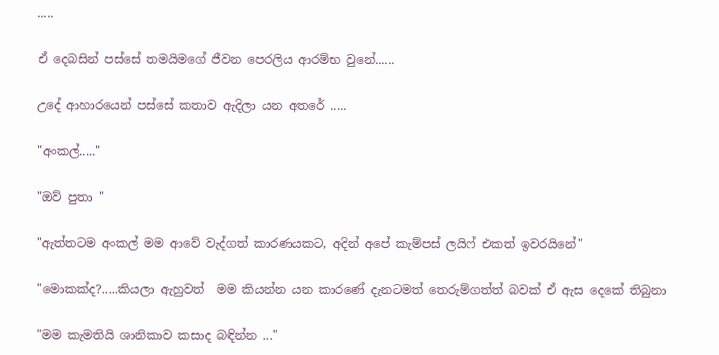.....

ඒ දෙබසින් පස්සේ තමයිමගේ ජීවන පෙරලිය ආරම්භ වුනේ......

උදේ ආහාරයෙන් පස්සේ කතාව ඇදිලා යන අතරේ .....

"අංකල්....."

"ඔව් පුතා "

"ඇත්තටම අංකල් මම ආවේ වැද්ගත් කාරණයකට, අදින් අපේ කැම්පස් ලයිෆ් එකත් ඉවරයිනේ"

"මොකක්ද?.....කියලා ඇහුවත්  මම කියන්න යන කාරණේ දැනටමත් තෙරුම්ගත්ත් බවක් ඒ ඇස දෙකේ තිබුනා

"මම කැමතියි ශානිකාව කසාද බඳින්න ..."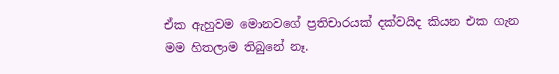ඒක ඇහුවම මොනවගේ ප්‍රතිචාරයක් දක්වයිද කියන එක ගැන මම හිතලාම තිබුනේ නෑ.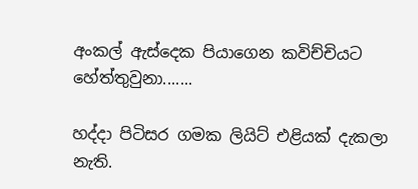අංකල් ඇස්දෙක පියාගෙන කවිච්චියට හේත්තුවුනා.......

හද්දා පිටිසර ගමක ලියිට් එළියක් දැකලා නැති.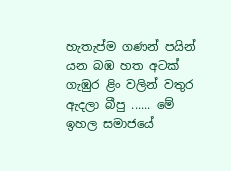හැතැප්ම ගණන් පයින් යන බඹ හත අටක් ගැඹුර ළිං වලින් වතුර ඇදලා බීපු ...... මේ ඉහල සමාජයේ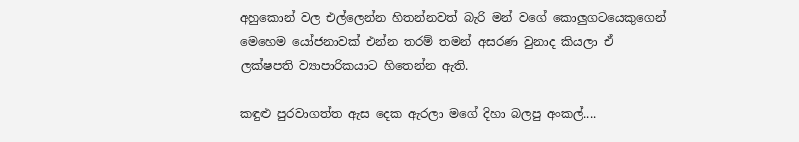අහුකොන් වල එල්ලෙන්න හිතන්නවත් බැරි මන් වගේ කොලුගටයෙකුගෙන් මෙහෙම යෝජනාවක් එන්න තරම් තමන් අසරණ වුනාද කියලා ඒ ලක්ෂපති ව්‍යාපාරිකයාට හිතෙන්න ඇති.

කඳුළු පුරවාගත්ත ඇස දෙක ඇරලා මගේ දිහා බලපු අංකල්....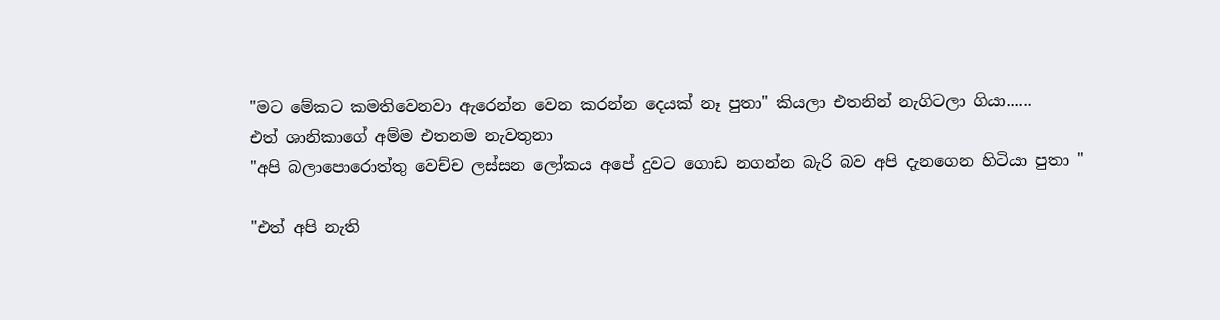"මට මේකට කමතිවෙනවා ඇරෙන්න වෙන කරන්න දෙයක් නෑ පුතා" කියලා එතනින් නැගිටලා ගියා......
එත් ශානිකාගේ අම්ම එතනම නැවතුනා
"අපි බලාපොරොත්තු වෙච්ච ලස්සන ලෝකය අපේ දුවට ගොඩ නගන්න බැරි බව අපි දැනගෙන හිටියා පුතා "

"එත් අපි නැති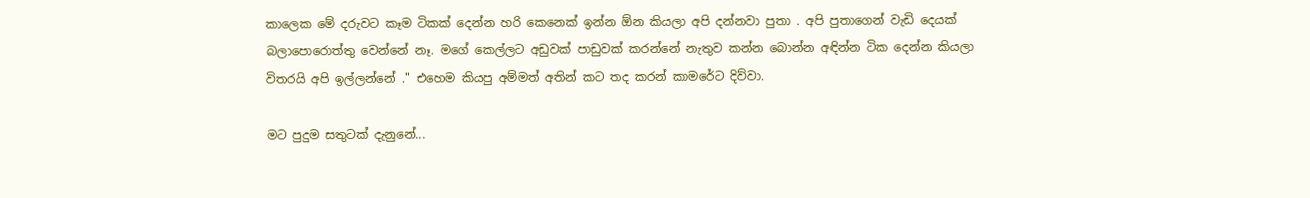කාලෙක මේ දරුවට කෑම ටිකක් දෙන්න හරි කෙනෙක් ඉන්න ඕන කියලා අපි දන්නවා පුතා . අපි පුතාගෙන් වැඩි දෙයක් බලාපොරොත්තු වෙන්නේ නෑ. මගේ කෙල්ලට අඩුවක් පාඩුවක් කරන්නේ නැතුව කන්න බොන්න අඳින්න ටික දෙන්න කියලා විතරයි අපි ඉල්ලන්නේ ." එහෙම කියපු අම්මත් අතින් කට තද කරන් කාමරේට දිව්වා.

මට පුදුම සතුටක් දැනුනේ...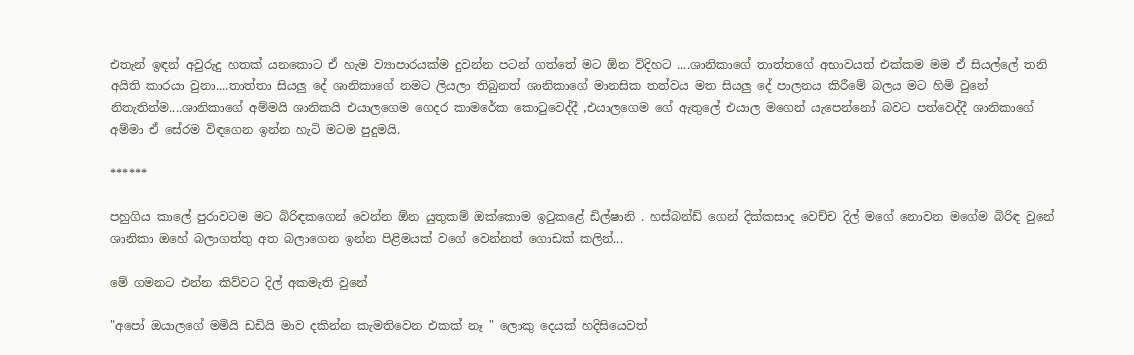එතැන් ඉඳන් අවුරුදු හතක් යනකොට ඒ හැම ව්‍යාපාරයක්ම දුවන්න පටන් ගත්තේ මට ඕන විදිහට ....ශානිකාගේ තාත්තගේ අභාවයත් එක්කම මම ඒ සියල්ලේ තනි අයිති කාරයා වුනා....තාත්තා සියලු දේ ශානිකාගේ නමට ලියලා තිබුනත් ශානිකාගේ මානසික තත්වය මත සියලු දේ පාලනය කිරීමේ බලය මට හිමි වුනේ නිතැතින්ම....ශානිකාගේ අම්මයි ශානිකයි එයාලගෙම ගෙදර කාමරේක කොටුවෙද්දී ,එයාලගෙම ගේ ඇතුලේ එයාල මගෙන් යැපෙන්නෝ බවට පත්වෙද්දී ශානිකාගේ අම්මා ඒ සේරම විඳගෙන ඉන්න හැටි මටම පුදුමයි.

******

පහුගිය කාලේ පුරාවටම මට බිරිඳකගෙන් වෙන්න ඕන යුතුකම් ඔක්කොම ඉටුකළේ ඩිල්ෂානි . හස්බන්ඩ් ගෙන් දික්කසාද වෙච්ච දිල් මගේ නොවන මගේම බිරිඳ වුනේ ශානිකා ඔහේ බලාගත්තු අත බලාගෙන ඉන්න පිළිමයක් වගේ වෙන්නත් ගොඩක් කලින්...

මේ ගමනට එන්න කිව්වට දිල් අකමැති වුනේ

"අපෝ ඔයාලගේ මමියි ඩඩියි මාව දකින්න කැමතිවෙන එකක් නෑ " ලොකු දෙයක් හදිසියෙවත්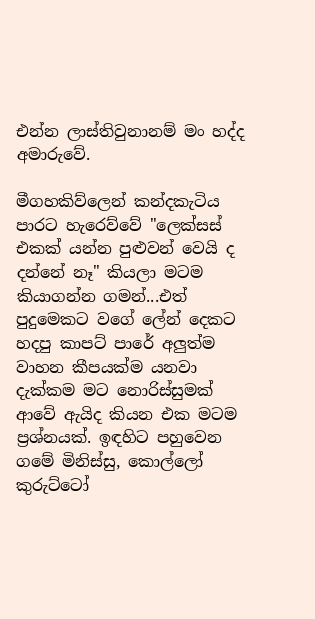එන්න ලාස්තිවුනානම් මං හද්ද අමාරුවේ.

මීගහකිව්ලෙන් කන්දකැටිය පාරට හැරෙව්වේ "ලෙක්සස් එකක් යන්න පුළුවන් වෙයි ද දන්නේ නෑ" කියලා මටම කියාගන්න ගමන්...එත් පුදුමෙකට වගේ ලේන් දෙකට හදපු කාපට් පාරේ අලුත්ම වාහන කීපයක්ම යනවා දැක්කම මට නොරිස්සුමක් ආවේ ඇයිද කියන එක මටම ප්‍රශ්නයක්. ඉඳහිට පහුවෙන ගමේ මිනිස්සු, කොල්ලෝ කුරුට්ටෝ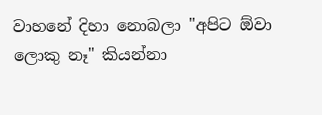වාහනේ දිහා නොබලා "අපිට ඕවා ලොකු නෑ" කියන්නා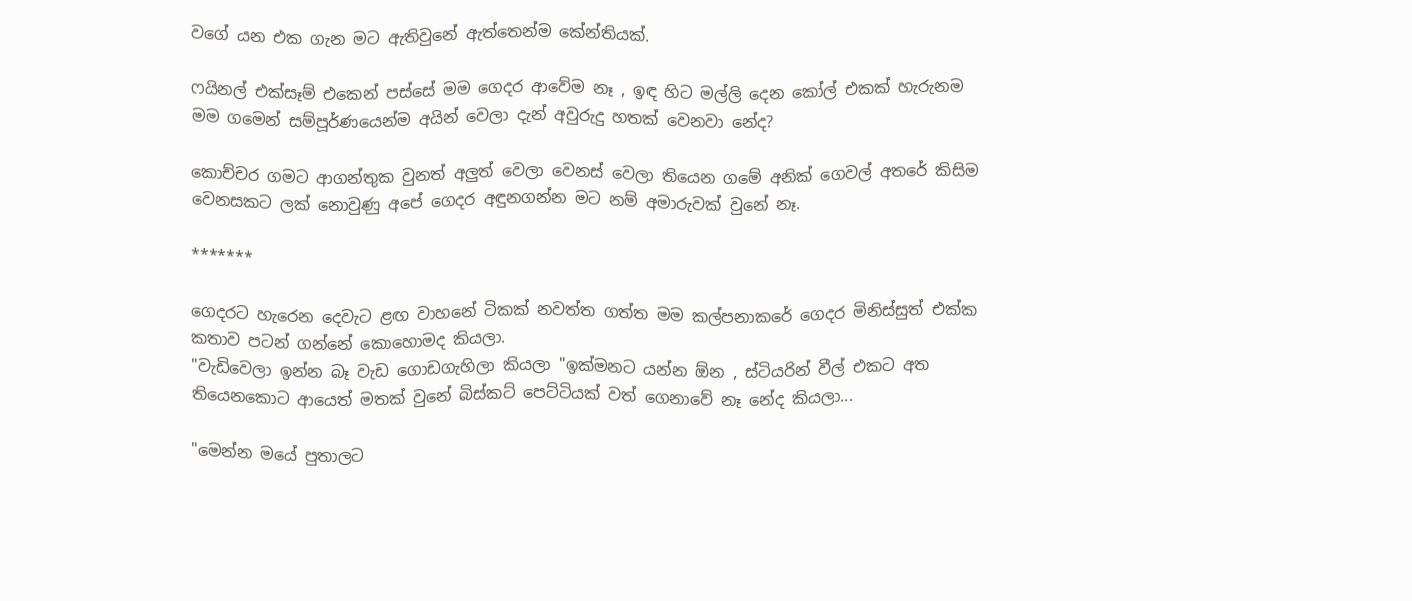වගේ යන එක ගැන මට ඇතිවුනේ ඇත්තෙන්ම කේන්තියක්.

ෆයිනල් එක්සෑම් එකෙන් පස්සේ මම ගෙදර ආවේම නෑ , ඉඳ හිට මල්ලි දෙන කෝල් එකක් හැරුනම මම ගමෙන් සම්පූර්ණයෙන්ම අයින් වෙලා දැන් අවුරුදු හතක් වෙනවා නේද?

කොච්චර ගමට ආගන්තුක වුනත් අලුත් වෙලා වෙනස් වෙලා තියෙන ගමේ අනික් ගෙවල් අතරේ කිසිම වෙනසකට ලක් නොවුණු අපේ ගෙදර අඳුනගන්න මට නම් අමාරුවක් වුනේ නෑ.

*******

ගෙදරට හැරෙන දෙවැට ළඟ වාහනේ ටිකක් නවත්ත ගත්ත මම කල්පනාකරේ ගෙදර මිනිස්සුත් එක්ක කතාව පටන් ගන්නේ කොහොමද කියලා.
"වැඩිවෙලා ඉන්න බෑ වැඩ ගොඩගැහිලා කියලා "ඉක්මනට යන්න ඕන , ස්ටියරින් වීල් එකට අත තියෙනකොට ආයෙත් මතක් වුනේ බිස්කට් පෙට්ටියක් වත් ගෙනාවේ නෑ නේද කියලා...

"මෙන්න මයේ පුතාලට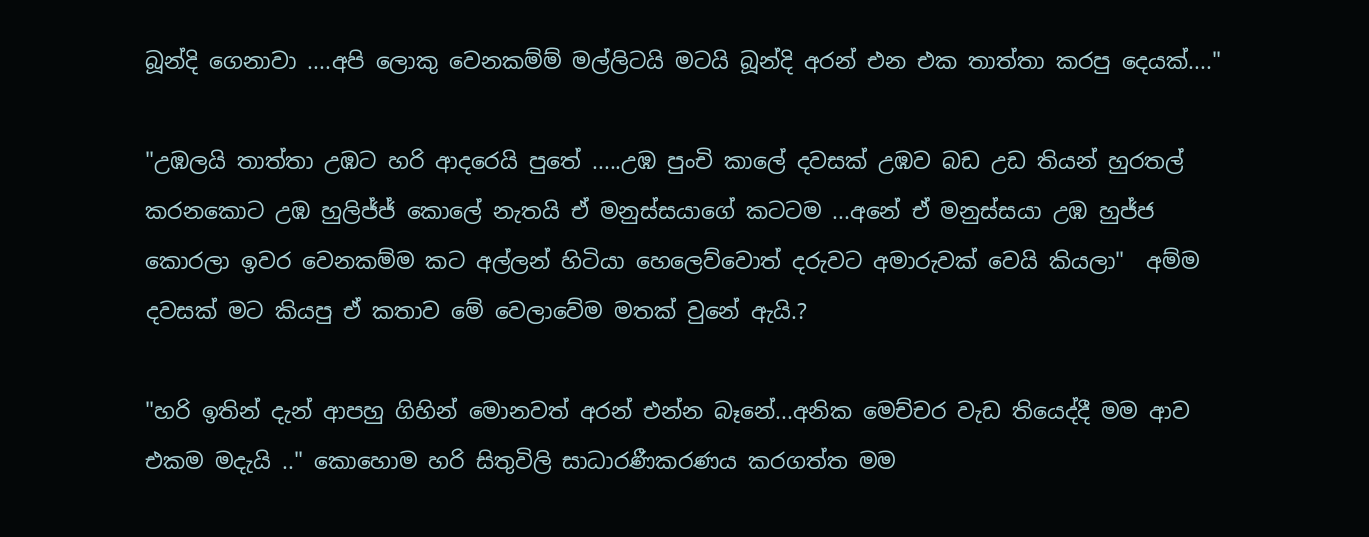බූන්දි ගෙනාවා ....අපි ලොකු වෙනකම්ම් මල්ලිටයි මටයි බූන්දි අරන් එන එක තාත්තා කරපු දෙයක්...."

"උඹලයි තාත්තා උඹට හරි ආදරෙයි පුතේ .....උඹ පුංචි කාලේ දවසක් උඹව බඩ උඩ තියන් හුරතල් කරනකොට උඹ හුලිජ්ජ් කොලේ නැතයි ඒ මනුස්සයාගේ කටටම ...අනේ ඒ මනුස්සයා උඹ හුජ්ජ කොරලා ඉවර වෙනකම්ම කට අල්ලන් හිටියා හෙලෙව්වොත් දරුවට අමාරුවක් වෙයි කියලා"  අම්ම දවසක් මට කියපු ඒ කතාව මේ වෙලාවේම මතක් වුනේ ඇයි.?

"හරි ඉතින් දැන් ආපහු ගිහින් මොනවත් අරන් එන්න බෑනේ...අනික මෙච්චර වැඩ තියෙද්දී මම ආව එකම මදැයි .." කොහොම හරි සිතුවිලි සාධාරණීකරණය කරගත්ත මම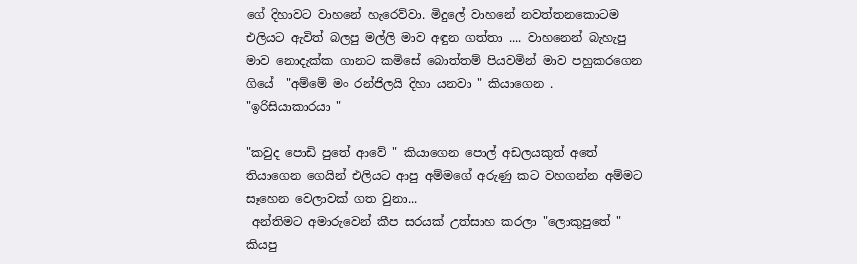ගේ දිහාවට වාහනේ හැරෙව්වා. මිදුලේ වාහනේ නවත්තනකොටම එලියට ඇවිත් බලපු මල්ලි මාව අඳුන ගත්තා .... වාහනෙන් බැහැපු මාව නොදැක්ක ගානට කමිසේ බොත්තම් පියවමින් මාව පහුකරගෙන ගියේ  "අම්මේ මං රන්ජිලයි දිහා යනවා " කියාගෙන .
"ඉරිසියාකාරයා "

"කවුද පොඩි පුතේ ආවේ " කියාගෙන පොල් අඩලයකුත් අතේ තියාගෙන ගෙයින් එලියට ආපු අම්මගේ අරුණු කට වහගන්න අම්මට සෑහෙන වෙලාවක් ගත වුනා...
 අන්තිමට අමාරුවෙන් කීප සරයක් උත්සාහ කරලා "ලොකුපුතේ " කියපු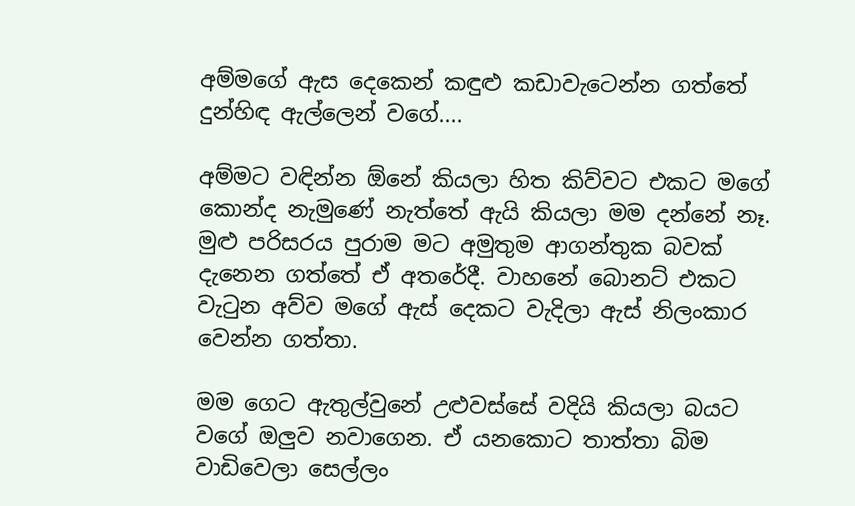අම්මගේ ඇස දෙකෙන් කඳුළු කඩාවැටෙන්න ගත්තේ දුන්හිඳ ඇල්ලෙන් වගේ....

අම්මට වඳින්න ඕනේ කියලා හිත කිව්වට එකට මගේ කොන්ද නැමුණේ නැත්තේ ඇයි කියලා මම දන්නේ නෑ. මුළු පරිසරය පුරාම මට අමුතුම ආගන්තුක බවක් දැනෙන ගත්තේ ඒ අතරේදී. වාහනේ බොනට් එකට වැටුන අව්ව මගේ ඇස් දෙකට වැදිලා ඇස් නිලංකාර වෙන්න ගත්තා.

මම ගෙට ඇතුල්වුනේ උළුවස්සේ වදියි කියලා බයට වගේ ඔලුව නවාගෙන. ඒ යනකොට තාත්තා බිම වාඩිවෙලා සෙල්ලං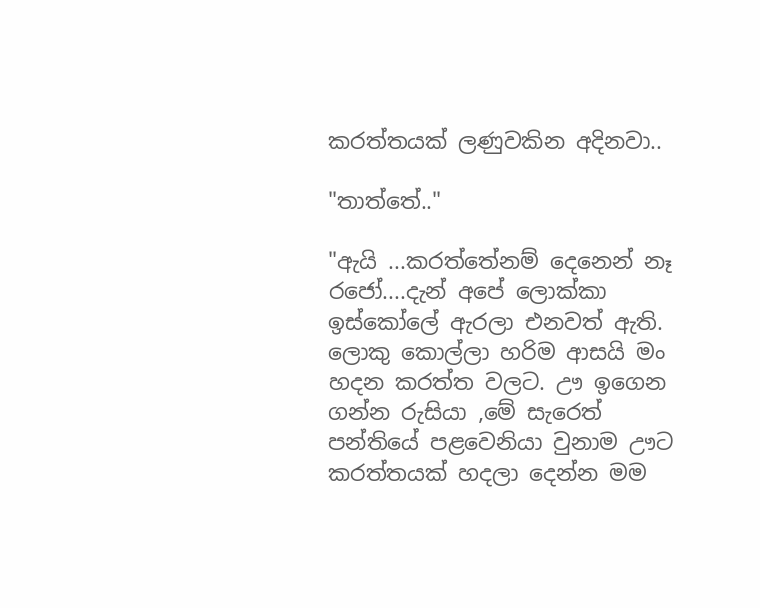කරත්තයක් ලණුවකින අදිනවා..

"තාත්තේ.."

"ඇයි ...කරත්තේනම් දෙනෙන් නෑ රජෝ....දැන් අපේ ලොක්කා ඉස්කෝලේ ඇරලා එනවත් ඇති. ලොකු කොල්ලා හරිම ආසයි මං හදන කරත්ත වල‍ට. ඌ ඉගෙන ගන්න රුසියා ,මේ සැරෙත් පන්තියේ පළවෙනියා වුනාම ඌට කරත්තයක් හදලා දෙන්න මම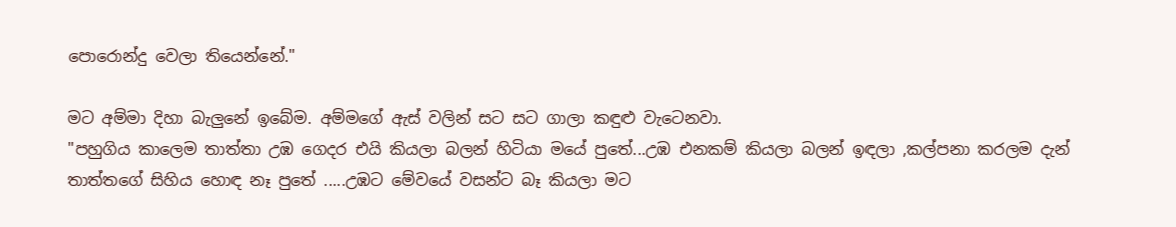පොරොන්දු වෙලා තියෙන්නේ."

මට අම්මා දිහා බැලුනේ ඉබේම. අම්මගේ ඇස් වලින් සට සට ගාලා කඳුළු වැටෙනවා.
"පහුගිය කාලෙම තාත්තා උඹ ගෙදර එයි කියලා බලන් හිටියා මයේ පුතේ...උඹ එනකම් කියලා බලන් ඉඳලා ,කල්පනා කරලම දැන් තාත්තගේ සිහිය හොඳ නෑ පුතේ .....උඹට මේවයේ වසන්ට බෑ කියලා මට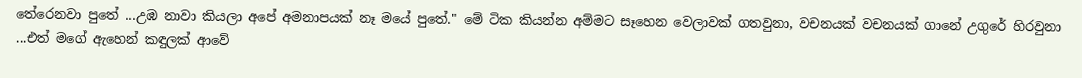තේරෙනවා පුතේ ...උඹ නාවා කියලා අපේ අමනාපයක් නෑ මයේ පුතේ." මේ ටික කියන්න අම්මට සෑහෙන වෙලාවක් ගතවුනා, වචනයක් වචනයක් ගානේ උගුරේ හිරවුනා ...එත් මගේ ඇහෙන් කඳුලක් ආවේ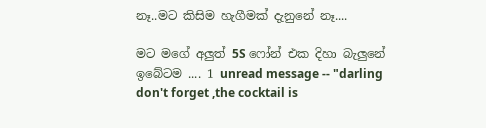නෑ..මට කිසිම හැගීමක් දැනුනේ නෑ....

මට මගේ අලුත් 5S ෆෝන් එක දිහා බැලුනේ ඉබේටම .... 1 unread message -- "darling don't forget ,the cocktail is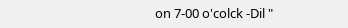on 7-00 o'colck -Dil "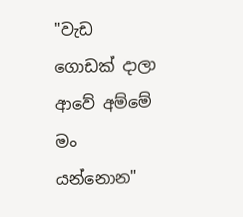"වැඩ ගොඩක් දාලා ආවේ අම්මේ මං යන්නොන"